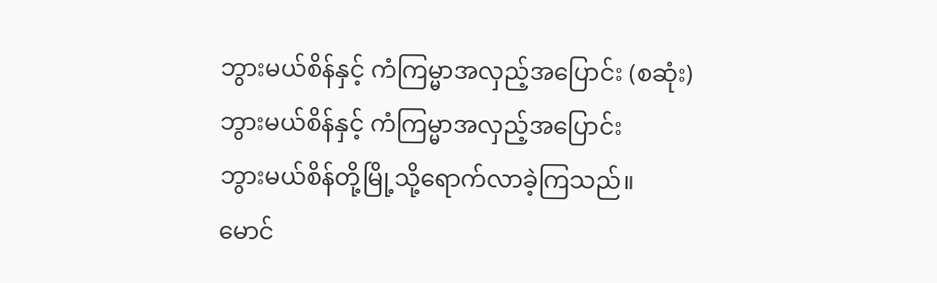ဘွားမယ်စိန်နှင့် ကံကြမ္မာအလှည့်အပြောင်း (စဆုံး)
ဘွားမယ်စိန်နှင့် ကံကြမ္မာအလှည့်အပြောင်း
ဘွားမယ်စိန်တို့မြို့သို့ရောက်လာခဲ့ကြသည်။
မောင်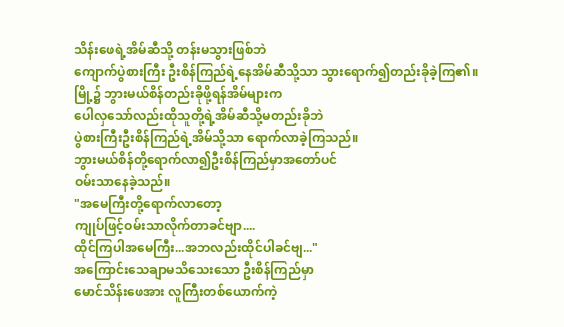သိန်းဖေရဲ့အိမ်ဆီသို့ တန်းမသွားဖြစ်ဘဲ
ကျောက်ပွဲစားကြီး ဦးစိန်ကြည်ရဲ့နေအိမ်ဆီသို့သာ သွားရောက်၍တည်းခိုခဲ့ကြ၏။
မြို့၌ ဘွားမယ်စိန်တည်းခိုဖို့ရန်အိမ်များက
ပေါလှသော်လည်းထိုသူတို့ရဲ့အိမ်ဆီသို့မတည်းခိုဘဲ
ပွဲစားကြီးဦးစိန်ကြည်ရဲ့အိမ်သို့သာ ရောက်လာခဲ့ကြသည်။
ဘွားမယ်စိန်တို့ရောက်လာ၍ဦးစိန်ကြည်မှာအတော်ပင်
ဝမ်းသာနေခဲ့သည်။
"အမေကြီးတို့ရောက်လာတော့
ကျုပ်ဖြင့်ဝမ်းသာလိုက်တာခင်ဗျာ....
ထိုင်ကြပါအမေကြီး...အဘလည်းထိုင်ပါခင်ဗျ..."
အကြောင်းသေချာမသိသေးသော ဦးစိန်ကြည်မှာ
မောင်သိန်းဖေအား လူကြီးတစ်ယောက်ကဲ့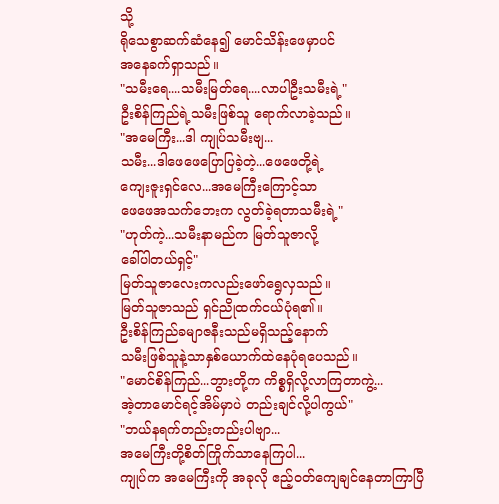သို့
ရိုသေစွာဆက်ဆံနေ၍ မောင်သိန်းဖေမှာပင်
အနေခက်ရှာသည်။
"သမီးရေ....သမီးမြတ်ရေ....လာပါဦးသမီးရဲ့"
ဦးစိန်ကြည်ရဲ့သမီးဖြစ်သူ ရောက်လာခဲ့သည်။
"အမေကြီး...ဒါ ကျုပ်သမီးဗျ...
သမီး...ဒါဖေဖေပြောပြခဲ့တဲ့...ဖေဖေတို့ရဲ့
ကျေးဇူးရှင်လေ...အမေကြီးကြောင့်သာ
ဖေဖေအသက်ဘေးက လွတ်ခဲ့ရတာသမီးရဲ့"
"ဟုတ်ကဲ့...သမီးနာမည်က မြတ်သူဇာလို့
ခေါ်ပါတယ်ရှင့်"
မြတ်သူဇာလေးကလည်းဖော်ရွေလှသည်။
မြတ်သူဇာသည် ရှင်ညိုထက်ငယ်ပုံရ၏။
ဦးစိန်ကြည်ခမျာဇနီးသည်မရှိသည့်နောက်
သမီးဖြစ်သူနဲ့သာနှစ်ယောက်ထဲနေပုံရပေသည်။
"မောင်စိန်ကြည်...ဘွားတို့က ကိစ္စရှိလို့လာကြတာကွဲ့...
အဲ့တာမောင်ရင့်အိမ်မှာပဲ တည်းချင်လို့ပါကွယ်"
"ဘယ်နရက်တည်းတည်းပါဗျာ...
အမေကြီးတို့စိတ်ကြိုက်သာနေကြပါ...
ကျုပ်က အမေကြီးကို အခုလို ဧည့်ဝတ်ကျေချင်နေတာကြာပြီ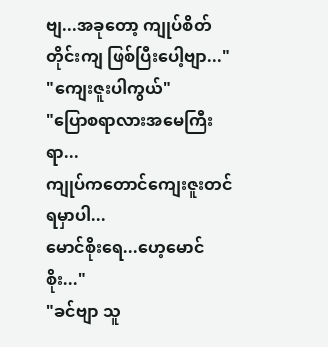ဗျ...အခုတော့ ကျုပ်စိတ်တိုင်းကျ ဖြစ်ပြီးပေါ့ဗျာ..."
"ကျေးဇူးပါကွယ်"
"ပြောစရာလားအမေကြီးရာ...
ကျုပ်ကတောင်ကျေးဇူးတင်ရမှာပါ...
မောင်စိုးရေ...ဟေ့မောင်စိုး..."
"ခင်ဗျာ သူ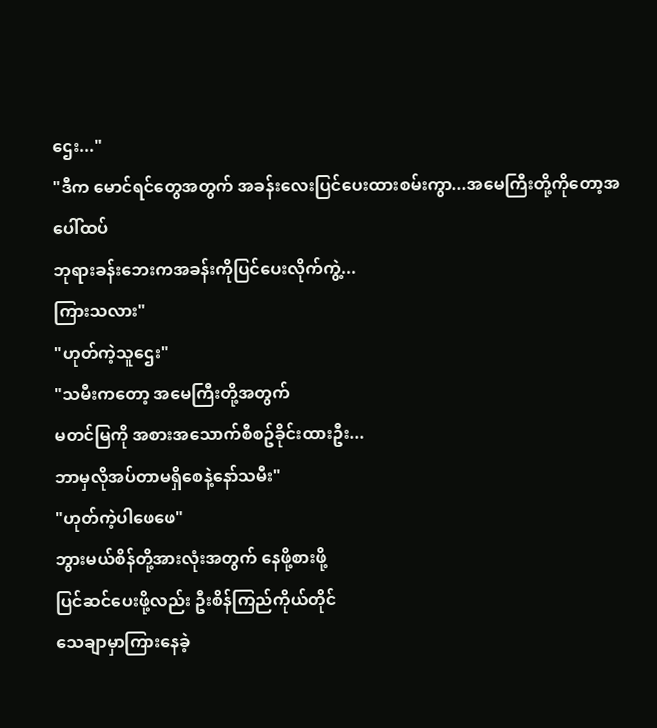ဌေး..."
"ဒီက မောင်ရင်တွေအတွက် အခန်းလေးပြင်ပေးထားစမ်းကွာ...အမေကြီးတို့ကိုတော့အပေါ်ထပ်
ဘုရားခန်းဘေးကအခန်းကိုပြင်ပေးလိုက်ကွဲ့...
ကြားသလား"
"ဟုတ်ကဲ့သူဌေး"
"သမီးကတော့ အမေကြီးတို့အတွက်
မတင်မြကို အစားအသောက်စီစဥ်ခိုင်းထားဦး...
ဘာမှလိုအပ်တာမရှိစေနဲ့နော်သမီး"
"ဟုတ်ကဲ့ပါဖေဖေ"
ဘွားမယ်စိန်တို့အားလုံးအတွက် နေဖို့စားဖို့
ပြင်ဆင်ပေးဖို့လည်း ဦးစိန်ကြည်ကိုယ်တိုင်
သေချာမှာကြားနေခဲ့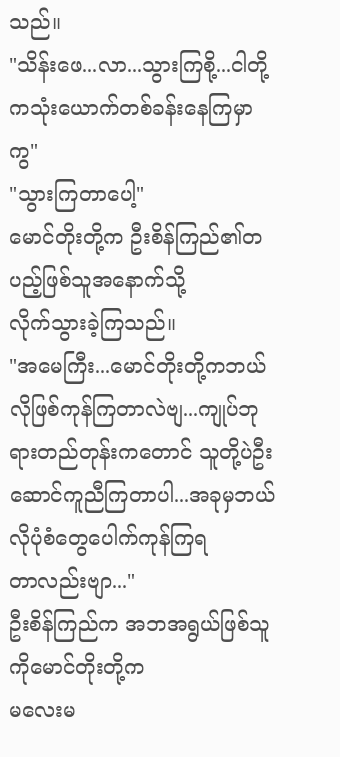သည်။
"သိန်းဖေ...လာ...သွားကြစို့...ငါတို့ကသုံးယောက်တစ်ခန်းနေကြမှာကွ"
"သွားကြတာပေါ့"
မောင်တိုးတို့က ဦးစိန်ကြည်၏တပည့်ဖြစ်သူအနောက်သို့
လိုက်သွားခဲ့ကြသည်။
"အမေကြီး...မောင်တိုးတို့ကဘယ်လိုဖြစ်ကုန်ကြတာလဲဗျ...ကျုပ်ဘုရားတည်တုန်းကတောင် သူတို့ပဲဦးဆောင်ကူညီကြတာပါ...အခုမှဘယ်လိုပုံစံတွေပေါက်ကုန်ကြရ
တာလည်းဗျာ..."
ဦးစိန်ကြည်က အဘအရွယ်ဖြစ်သူကိုမောင်တိုးတို့က
မလေးမ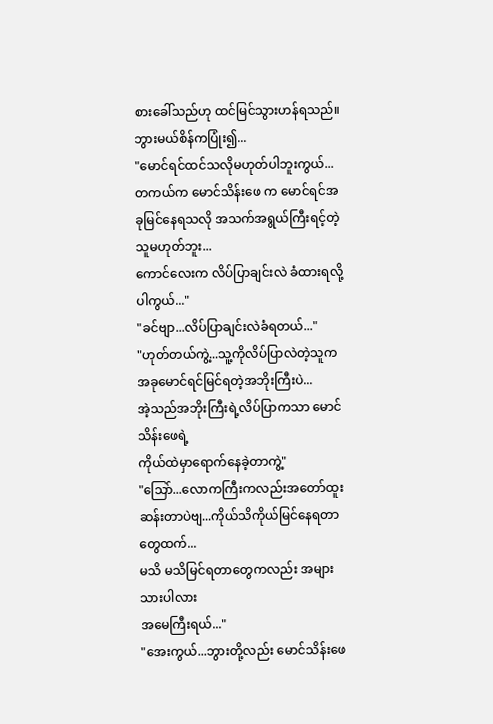စားခေါ်သည်ဟု ထင်မြင်သွားဟန်ရသည်။
ဘွားမယ်စိန်ကပြုံး၍...
"မောင်ရင်ထင်သလိုမဟုတ်ပါဘူးကွယ်...
တကယ်က မောင်သိန်းဖေ က မောင်ရင်အခုမြင်နေရသလို အသက်အရွယ်ကြီးရင့်တဲ့သူမဟုတ်ဘူး...
ကောင်လေးက လိပ်ပြာချင်းလဲ ခံထားရလို့ပါကွယ်..."
"ခင်ဗျာ...လိပ်ပြာချင်းလဲခံရတယ်..."
"ဟုတ်တယ်ကွဲ့...သူ့ကိုလိပ်ပြာလဲတဲ့သူက
အခုမောင်ရင်မြင်ရတဲ့အဘိုးကြီးပဲ...
အဲ့သည်အဘိုးကြီးရဲ့လိပ်ပြာကသာ မောင်သိန်းဖေရဲ့
ကိုယ်ထဲမှာရောက်နေခဲ့တာကွဲ့"
"သြော်...လောကကြီးကလည်းအတော်ထူးဆန်းတာပဲဗျ...ကိုယ်သိကိုယ်မြင်နေရတာတွေထက်...
မသိ မသိမြင်ရတာတွေကလည်း အများသားပါလား
အမေကြီးရယ်..."
"အေးကွယ်...ဘွားတို့လည်း မောင်သိန်းဖေ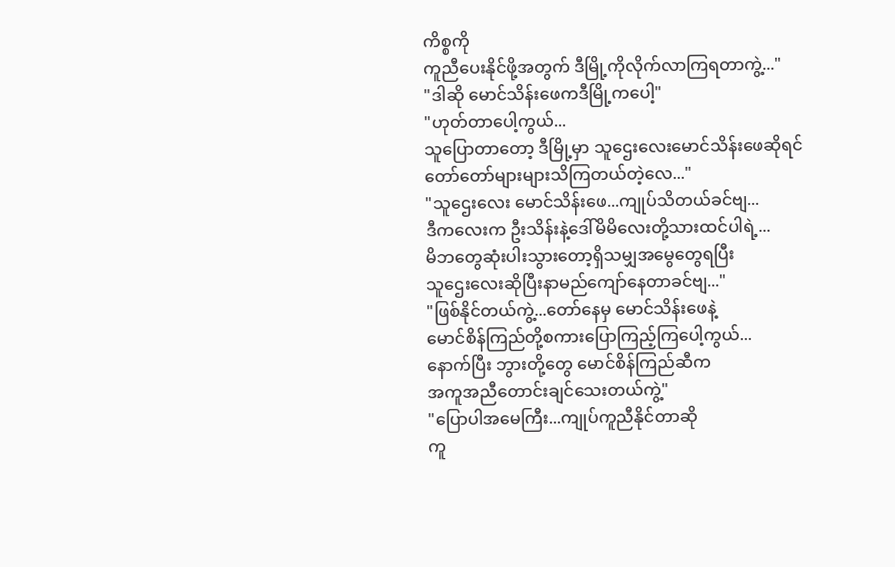ကိစ္စကို
ကူညီပေးနိုင်ဖို့အတွက် ဒီမြို့ကိုလိုက်လာကြရတာကွဲ့..."
"ဒါဆို မောင်သိန်းဖေကဒီမြို့ကပေါ့"
"ဟုတ်တာပေါ့ကွယ်...
သူပြောတာတော့ ဒီမြို့မှာ သူဌေးလေးမောင်သိန်းဖေဆိုရင် တော်တော်များများသိကြတယ်တဲ့လေ..."
"သူဌေးလေး မောင်သိန်းဖေ...ကျုပ်သိတယ်ခင်ဗျ...
ဒီကလေးက ဦးသိန်းနဲ့ဒေါ်မိမိလေးတို့သားထင်ပါရဲ့...
မိဘတွေဆုံးပါးသွားတော့ရှိသမျှအမွေတွေရပြီး
သူဌေးလေးဆိုပြီးနာမည်ကျော်နေတာခင်ဗျ..."
"ဖြစ်နိုင်တယ်ကွဲ့...တော်နေမှ မောင်သိန်းဖေနဲ့
မောင်စိန်ကြည်တို့စကားပြောကြည့်ကြပေါ့ကွယ်...
နောက်ပြီး ဘွားတို့တွေ မောင်စိန်ကြည်ဆီက
အကူအညီတောင်းချင်သေးတယ်ကွဲ့"
"ပြောပါအမေကြီး...ကျုပ်ကူညီနိုင်တာဆို
ကူ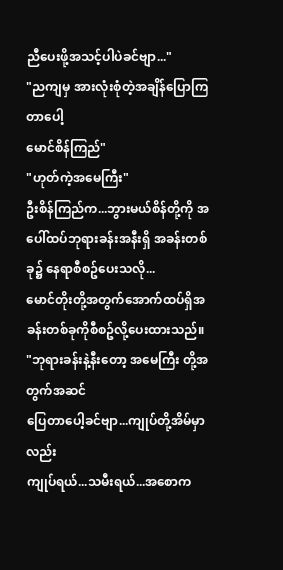ညီပေးဖို့အသင့်ပါပဲခင်ဗျာ..."
"ညကျမှ အားလုံးစုံတဲ့အချိန်ပြောကြတာပေါ့
မောင်စိန်ကြည်"
"ဟုတ်ကဲ့အမေကြီး"
ဦးစိန်ကြည်က...ဘွားမယ်စိန်တို့ကို အပေါ်ထပ်ဘုရားခန်းအနီးရှိ အခန်းတစ်ခု၌ နေရာစီစဥ်ပေးသလို...
မောင်တိုးတို့အတွက်အောက်ထပ်ရှိအခန်းတစ်ခုကိုစီစဥ်လို့ပေးထားသည်။
"ဘုရားခန်းနဲ့နီးတော့ အမေကြီး တို့အတွက်အဆင်
ပြေတာပေါ့ခင်ဗျာ...ကျုပ်တို့အိမ်မှာလည်း
ကျုပ်ရယ်...သမီးရယ်...အစောက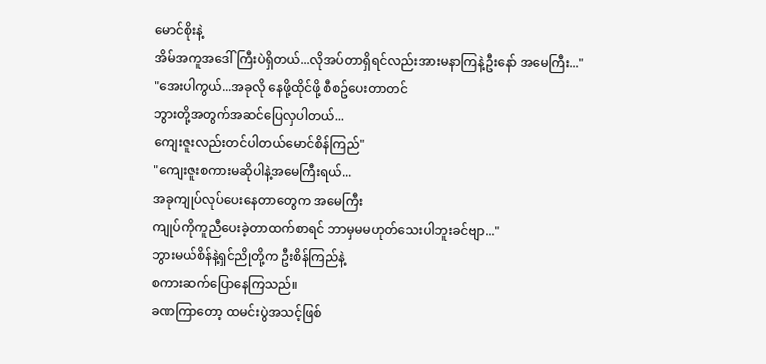မောင်စိုးနဲ့
အိမ်အကူအဒေါ်ကြီးပဲရှိတယ်...လိုအပ်တာရှိရင်လည်းအားမနာကြနဲ့ဦးနော် အမေကြီး..."
"အေးပါကွယ်...အခုလို နေဖို့ထိုင်ဖို့ စီစဥ်ပေးတာတင်
ဘွားတို့အတွက်အဆင်ပြေလှပါတယ်...
ကျေးဇူးလည်းတင်ပါတယ်မောင်စိန်ကြည်"
"ကျေးဇူးစကားမဆိုပါနဲ့အမေကြီးရယ်...
အခုကျုပ်လုပ်ပေးနေတာတွေက အမေကြီး
ကျုပ်ကိုကူညီပေးခဲ့တာထက်စာရင် ဘာမှမမဟုတ်သေးပါဘူးခင်ဗျာ..."
ဘွားမယ်စိန်နဲ့ရှင်ညိုတို့က ဦးစိန်ကြည်နဲ့
စကားဆက်ပြောနေကြသည်။
ခဏကြာတော့ ထမင်းပွဲအသင့်ဖြစ်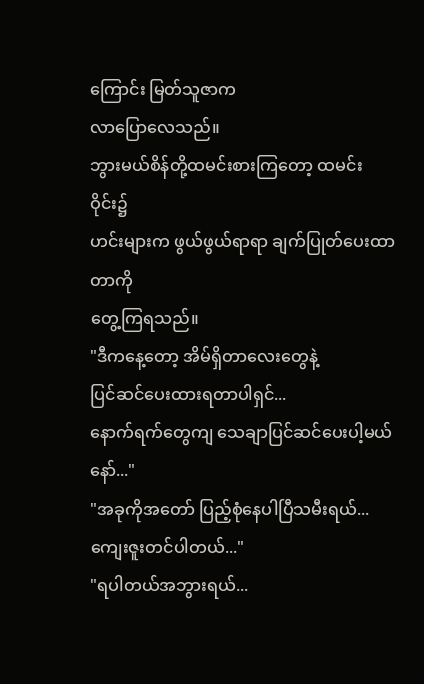ကြောင်း မြတ်သူဇာက
လာပြောလေသည်။
ဘွားမယ်စိန်တို့ထမင်းစားကြတော့ ထမင်းဝိုင်း၌
ဟင်းများက ဖွယ်ဖွယ်ရာရာ ချက်ပြုတ်ပေးထာတာကို
တွေ့ကြရသည်။
"ဒီကနေ့တော့ အိမ်ရှိတာလေးတွေနဲ့
ပြင်ဆင်ပေးထားရတာပါရှင်...
နောက်ရက်တွေကျ သေချာပြင်ဆင်ပေးပါ့မယ်နော်..."
"အခုကိုအတော် ပြည့်စုံနေပါပြီသမီးရယ်...
ကျေးဇူးတင်ပါတယ်..."
"ရပါတယ်အဘွားရယ်...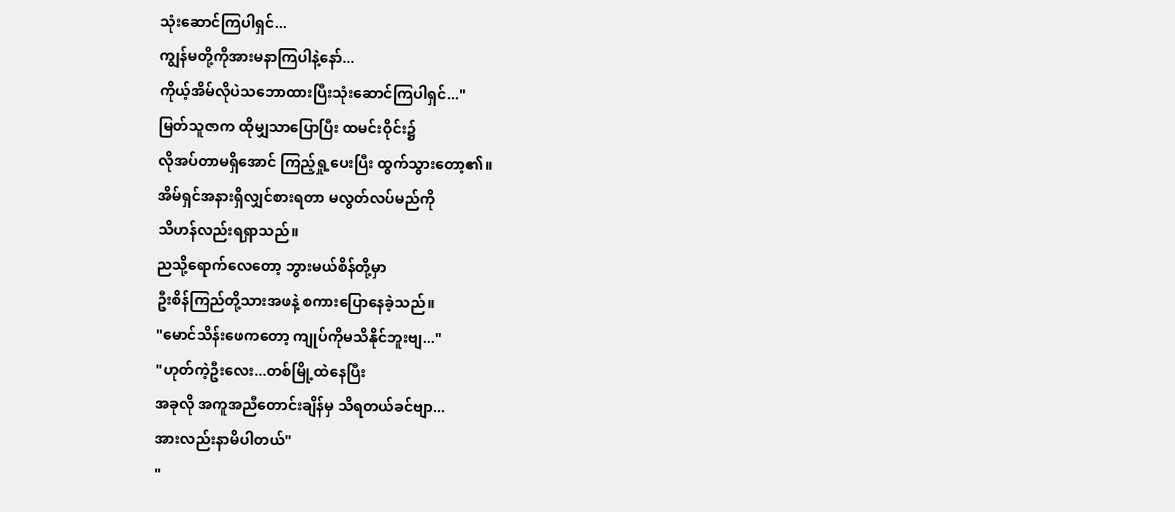သုံးဆောင်ကြပါရှင်...
ကျွန်မတို့ကိုအားမနာကြပါနဲ့နော်...
ကိုယ့်အိမ်လိုပဲသဘောထားပြီးသုံးဆောင်ကြပါရှင်..."
မြတ်သူဇာက ထိုမျှသာပြောပြီး ထမင်းဝိုင်း၌
လိုအပ်တာမရှိအောင် ကြည့်ရှု့ပေးပြီး ထွက်သွားတော့၏။
အိမ်ရှင်အနားရှိလျှင်စားရတာ မလွတ်လပ်မည်ကို
သိဟန်လည်းရရှာသည်။
ညသို့ရောက်လေတော့ ဘွားမယ်စိန်တို့မှာ
ဦးစိန်ကြည်တို့သားအဖနဲ့ စကားပြောနေခဲ့သည်။
"မောင်သိန်းဖေကတော့ ကျုပ်ကိုမသိနိုင်ဘူးဗျ..."
"ဟုတ်ကဲ့ဦးလေး...တစ်မြို့ထဲနေပြီး
အခုလို အကူအညီတောင်းချိန်မှ သိရတယ်ခင်ဗျာ...
အားလည်းနာမိပါတယ်"
"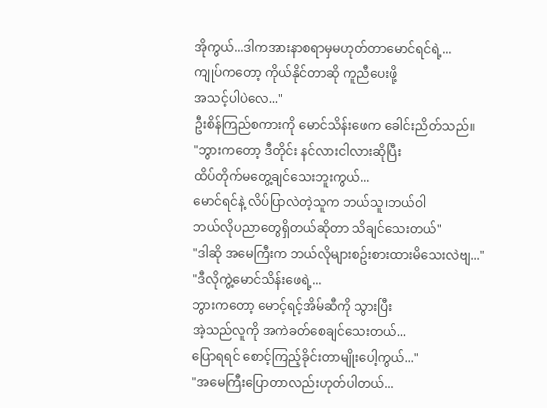အိုကွယ်...ဒါကအားနာစရာမှမဟုတ်တာမောင်ရင်ရဲ့...
ကျုပ်ကတော့ ကိုယ်နိုင်တာဆို ကူညီပေးဖို့
အသင့်ပါပဲလေ..."
ဦးစိန်ကြည်စကားကို မောင်သိန်းဖေက ခေါင်းညိတ်သည်။
"ဘွားကတော့ ဒီတိုင်း နင်လားငါလားဆိုပြီး
ထိပ်တိုက်မတွေ့ချင်သေးဘူးကွယ်...
မောင်ရင်နဲ့ လိပ်ပြာလဲတဲ့သူက ဘယ်သူ၊ဘယ်ဝါ
ဘယ်လိုပညာတွေရှိတယ်ဆိုတာ သိချင်သေးတယ်"
"ဒါဆို အမေကြီးက ဘယ်လိုများစဥ်းစားထားမိသေးလဲဗျ..."
"ဒီလိုကွဲ့မောင်သိန်းဖေရဲ့...
ဘွားကတော့ မောင့်ရင့်အိမ်ဆီကို သွားပြီး
အဲ့သည်လူကို အကဲခတ်စေချင်သေးတယ်...
ပြောရရင် စောင့်ကြည့်ခိုင်းတာမျိုးပေါ့ကွယ်..."
"အမေကြီးပြောတာလည်းဟုတ်ပါတယ်...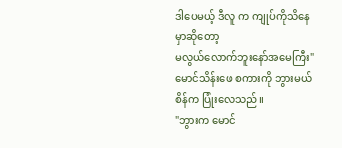ဒါပေမယ့် ဒီလူ က ကျုပ်ကိုသိနေမှာဆိုတော့
မလွယ်လောက်ဘူးနော်အမေကြီး"
မောင်သိန်းဖေ စကားကို ဘွားမယ်စိန်က ပြုံးလေသည်။
"ဘွားက မောင်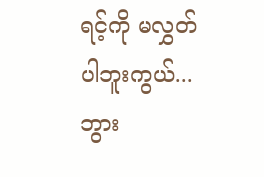ရင့်ကို မလွှတ်ပါဘူးကွယ်...
ဘွား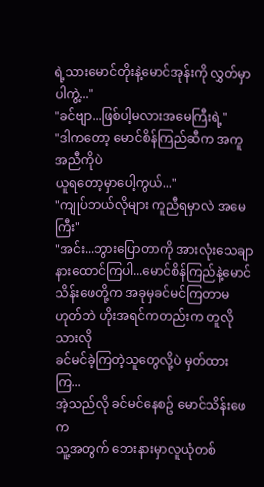ရဲ့သားမောင်တိုးနဲ့မောင်အုန်းကို လွှတ်မှာပါကွဲ့..."
"ခင်ဗျာ...ဖြစ်ပါ့မလားအမေကြီးရဲ့"
"ဒါကတော့ မောင်စိန်ကြည်ဆီက အကူအညီကိုပဲ
ယူရတော့မှာပေါ့ကွယ်..."
"ကျုပ်ဘယ်လိုများ ကူညီရမှာလဲ အမေကြီး"
"အင်း...ဘွားပြောတာကို အားလုံးသေချာနားထောင်ကြပါ...မောင်စိန်ကြည်နဲ့မောင်သိန်းဖေတို့က အခုမှခင်မင်ကြတာမဟုတ်ဘဲ ဟိုးအရင်ကတည်းက တူလိုသားလို
ခင်မင်ခဲ့ကြတဲ့သူတွေလို့ပဲ မှတ်ထားကြ...
အဲ့သည်လို ခင်မင်နေစဥ် မောင်သိန်းဖေက
သူ့အတွက် ဘေးနားမှာလူယုံတစ်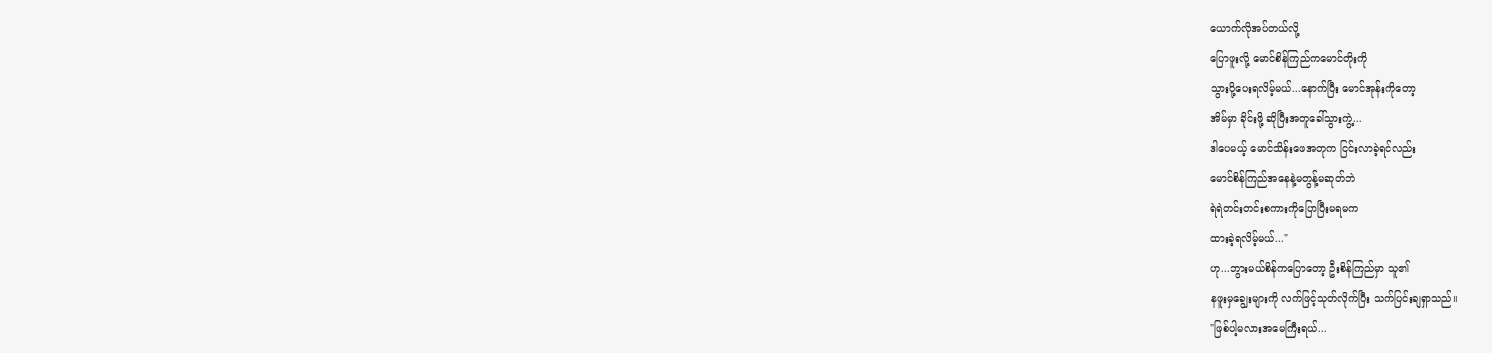ယောက်လိုအပ်တယ်လို့
ပြောဖူးလို့ မောင်စိန်ကြည်ကမောင်တိုးကို
သွားပို့ပေးရလိမ့်မယ်...နောက်ပြီး မောင်အုန်းကိုတော့
အိမ်မှာ ခိုင်းဖို့ ဆိုပြီးအတူခေါ်သွားကွဲ့...
ဒါပေမယ့် မောင်သိန်းဖေအတုက ငြင်းလာခဲ့ရင်လည်း
မောင်စိန်ကြည်အနေနဲ့မတွန့်မဆုတ်ဘဲ
ရဲရဲတင်းတင်းစကားကိုပြောပြီးမရမက
ထားခဲ့ရလိမ့်မယ်..."
ဟု...ဘွားမယ်စိန်ကပြောတော့ ဦးစိန်ကြည်မှာ သူ၏
နဖူးမှချွေးများကို လက်ဖြင့်သုတ်လိုက်ပြီး သက်ပြင်းချရှာသည်။
"ဖြစ်ပါ့မလားအမေကြီးရယ်...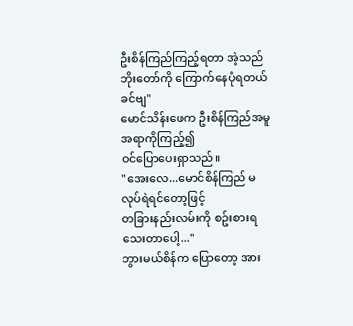ဦးစိန်ကြည်ကြည့်ရတာ အဲ့သည်ဘိုးတော်ကို ကြောက်နေပုံရတယ်ခင်ဗျ"
မောင်သိန်းဖေက ဦးစိန်ကြည်အမူအရာကိုကြည့်၍
ဝင်ပြောပေးရှာသည်။
"အေးလေ...မောင်စိန်ကြည် မလုပ်ရဲရင်တော့ဖြင့်
တခြားနည်းလမ်းကို စဥ်းစားရသေးတာပေါ့..."
ဘွားမယ်စိန်က ပြောတော့ အား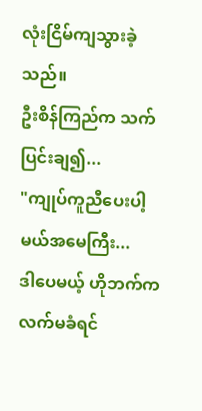လုံးငြိမ်ကျသွားခဲ့သည်။
ဦးစိန်ကြည်က သက်ပြင်းချ၍...
"ကျုပ်ကူညီပေးပါ့မယ်အမေကြီး...
ဒါပေမယ့် ဟိုဘက်က လက်မခံရင်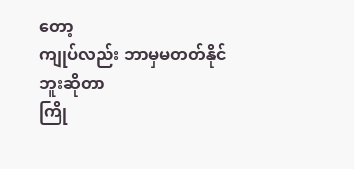တော့
ကျုပ်လည်း ဘာမှမတတ်နိုင်ဘူးဆိုတာ
ကြို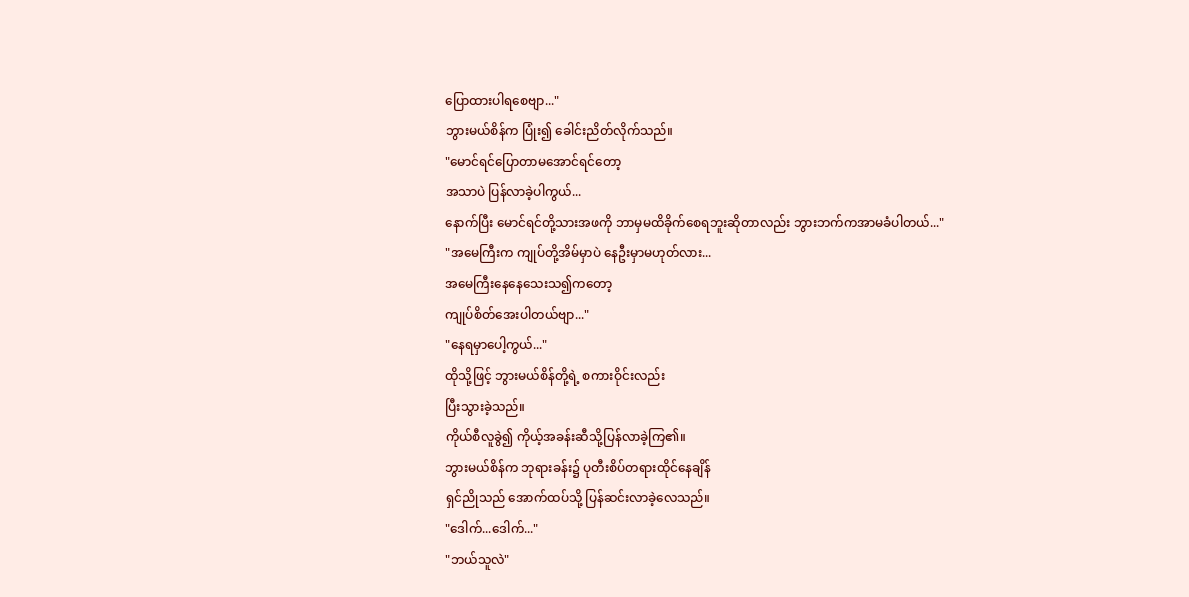ပြောထားပါရစေဗျာ..."
ဘွားမယ်စိန်က ပြုံး၍ ခေါင်းညိတ်လိုက်သည်။
"မောင်ရင်ပြောတာမအောင်ရင်တော့
အသာပဲ ပြန်လာခဲ့ပါကွယ်...
နောက်ပြီး မောင်ရင်တို့သားအဖကို ဘာမှမထိခိုက်စေရဘူးဆိုတာလည်း ဘွားဘက်ကအာမခံပါတယ်..."
"အမေကြီးက ကျုပ်တို့အိမ်မှာပဲ နေဦးမှာမဟုတ်လား...
အမေကြီးနေနေသေးသ၍ကတော့
ကျုပ်စိတ်အေးပါတယ်ဗျာ..."
"နေရမှာပေါ့ကွယ်..."
ထိုသို့ဖြင့် ဘွားမယ်စိန်တို့ရဲ့ စကားဝိုင်းလည်း
ပြီးသွားခဲ့သည်။
ကိုယ်စီလူခွဲ၍ ကိုယ့်အခန်းဆီသို့ပြန်လာခဲ့ကြ၏။
ဘွားမယ်စိန်က ဘုရားခန်း၌ ပုတီးစိပ်တရားထိုင်နေချိန်
ရှင်ညိုသည် အောက်ထပ်သို့ ပြန်ဆင်းလာခဲ့လေသည်။
"ဒေါက်...ဒေါက်..."
"ဘယ်သူလဲ"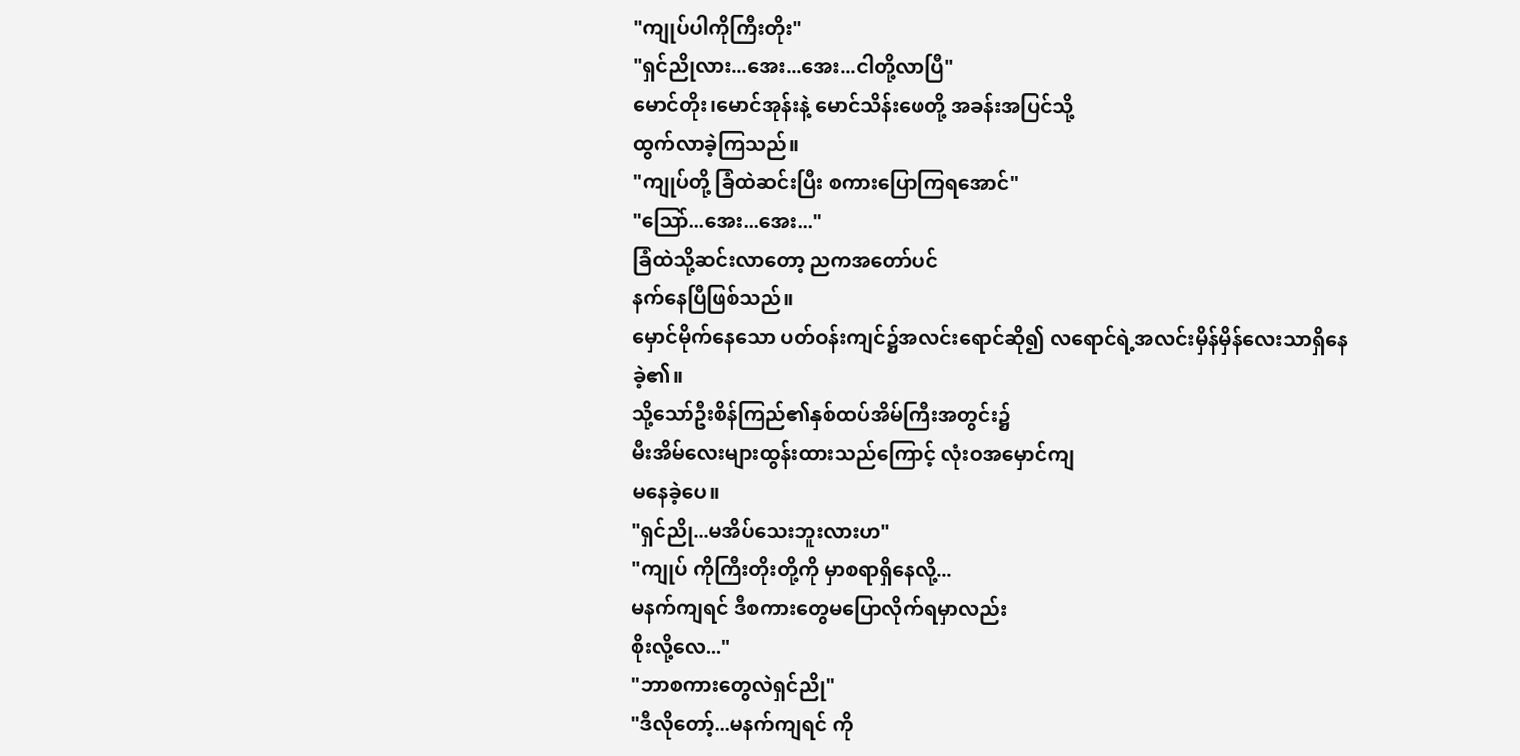"ကျုပ်ပါကိုကြီးတိုး"
"ရှင်ညိုလား...အေး...အေး...ငါတို့လာပြီ"
မောင်တိုး၊မောင်အုန်းနဲ့ မောင်သိန်းဖေတို့ အခန်းအပြင်သို့
ထွက်လာခဲ့ကြသည်။
"ကျုပ်တို့ ခြံထဲဆင်းပြီး စကားပြောကြရအောင်"
"သြော်...အေး...အေး..."
ခြံထဲသို့ဆင်းလာတော့ ညကအတော်ပင်
နက်နေပြီဖြစ်သည်။
မှောင်မိုက်နေသော ပတ်ဝန်းကျင်၌အလင်းရောင်ဆို၍ လရောင်ရဲ့အလင်းမှိန်မှိန်လေးသာရှိနေခဲ့၏။
သို့သော်ဦးစိန်ကြည်၏နှစ်ထပ်အိမ်ကြီးအတွင်း၌
မီးအိမ်လေးများထွန်းထားသည်ကြောင့် လုံးဝအမှောင်ကျ
မနေခဲ့ပေ။
"ရှင်ညို...မအိပ်သေးဘူးလားဟ"
"ကျုပ် ကိုကြီးတိုးတို့ကို မှာစရာရှိနေလို့...
မနက်ကျရင် ဒီစကားတွေမပြောလိုက်ရမှာလည်း
စိုးလို့လေ..."
"ဘာစကားတွေလဲရှင်ညို"
"ဒီလိုတော့်...မနက်ကျရင် ကို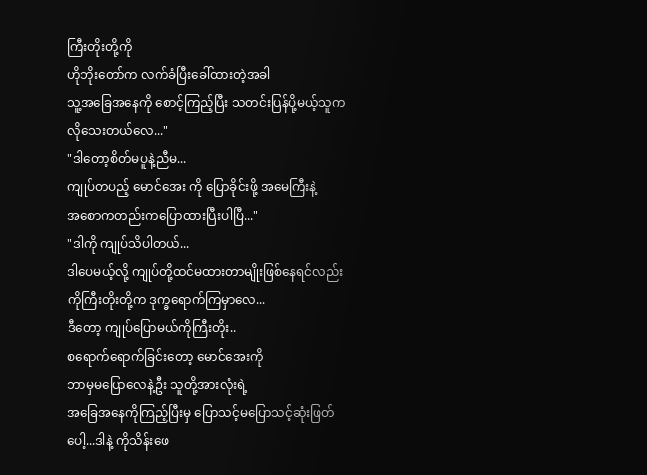ကြီးတိုးတို့ကို
ဟိုဘိုးတော်က လက်ခံပြီးခေါ်ထားတဲ့အခါ
သူ့အခြေအနေကို စောင့်ကြည့်ပြီး သတင်းပြန်ပို့မယ့်သူက
လိုသေးတယ်လေ..."
"ဒါတော့စိတ်မပူနဲ့ညီမ...
ကျုပ်တပည့် မောင်အေး ကို ပြောခိုင်းဖို့ အမေကြီးနဲ့
အစောကတည်းကပြောထားပြီးပါပြီ..."
"ဒါကို ကျုပ်သိပါတယ်...
ဒါပေမယ့်လို့ ကျုပ်တို့ထင်မထားတာမျိုးဖြစ်နေရင်လည်း
ကိုကြီးတိုးတို့က ဒုက္ခရောက်ကြမှာလေ...
ဒီတော့ ကျုပ်ပြောမယ်ကိုကြီးတိုး..
စရောက်ရောက်ခြင်းတော့ မောင်အေးကို
ဘာမှမပြောလေနဲ့ဦး သူတို့အားလုံးရဲ့
အခြေအနေကိုကြည့်ပြီးမှ ပြောသင့်မပြောသင့်ဆုံးဖြတ်ပေါ့...ဒါနဲ့ ကိုသိန်းဖေ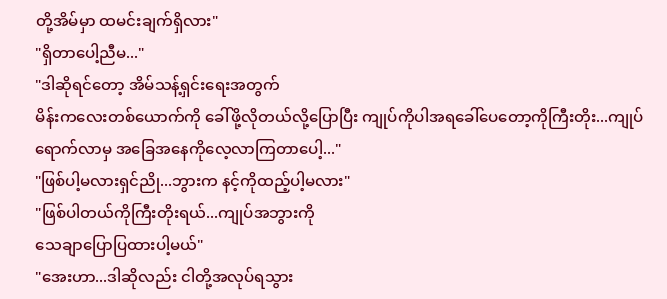တို့အိမ်မှာ ထမင်းချက်ရှိလား"
"ရှိတာပေါ့ညီမ..."
"ဒါဆိုရင်တော့ အိမ်သန့်ရှင်းရေးအတွက်
မိန်းကလေးတစ်ယောက်ကို ခေါ်ဖို့လိုတယ်လို့ပြောပြီး ကျုပ်ကိုပါအရခေါ်ပေတော့ကိုကြီးတိုး...ကျုပ်ရောက်လာမှ အခြေအနေကိုလေ့လာကြတာပေါ့..."
"ဖြစ်ပါ့မလားရှင်ညို...ဘွားက နင့်ကိုထည့်ပါ့မလား"
"ဖြစ်ပါတယ်ကိုကြီးတိုးရယ်...ကျုပ်အဘွားကို
သေချာပြောပြထားပါ့မယ်"
"အေးဟာ...ဒါဆိုလည်း ငါတို့အလုပ်ရသွား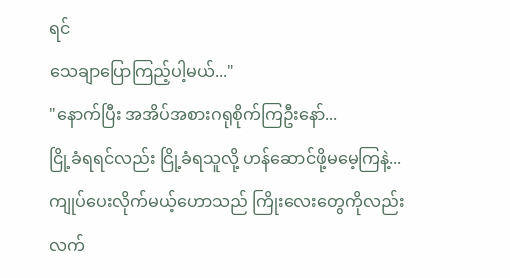ရင်
သေချာပြောကြည့်ပါ့မယ်..."
"နောက်ပြီး အအိပ်အစားဂရုစိုက်ကြဦးနော်...
ငြို့ခံရရင်လည်း ငြို့ခံရသူလို့ ဟန်ဆောင်ဖို့မမေ့ကြနဲ့...
ကျုပ်ပေးလိုက်မယ့်ဟောသည် ကြိုးလေးတွေကိုလည်း
လက်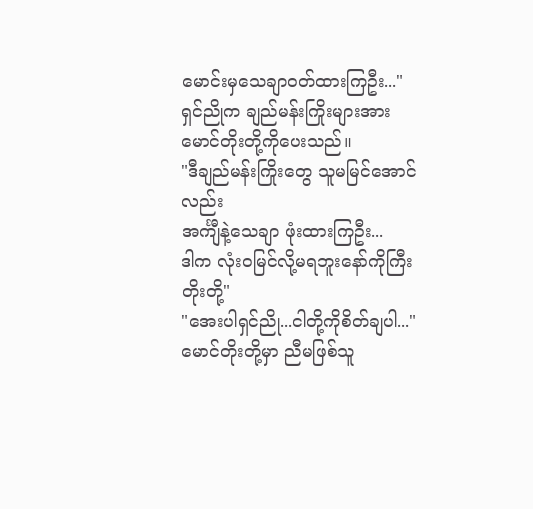မောင်းမှသေချာဝတ်ထားကြဦး..."
ရှင်ညိုက ချည်မန်းကြိုးများအား မောင်တိုးတို့ကိုပေးသည်။
"ဒီချည်မန်းကြိုးတွေ သူမမြင်အောင်လည်း
အင်္ကျီနဲ့သေချာ ဖုံးထားကြဦး...
ဒါက လုံးဝမြင်လို့မရဘူးနော်ကိုကြီးတိုးတို့"
"အေးပါရှင်ညို...ငါတို့ကိုစိတ်ချပါ..."
မောင်တိုးတို့မှာ ညီမဖြစ်သူ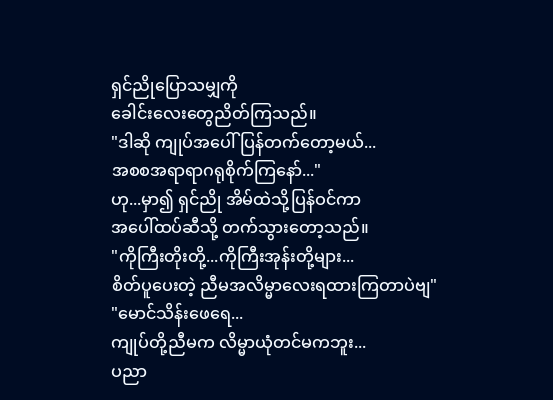ရှင်ညိုပြောသမျှကို
ခေါင်းလေးတွေညိတ်ကြသည်။
"ဒါဆို ကျုပ်အပေါ်ပြန်တက်တော့မယ်...
အစစအရာရာဂရုစိုက်ကြနော်..."
ဟု...မှာ၍ ရှင်ညို အိမ်ထဲသို့ပြန်ဝင်ကာ
အပေါ်ထပ်ဆီသို့ တက်သွားတော့သည်။
"ကိုကြီးတိုးတို့...ကိုကြီးအုန်းတို့များ...
စိတ်ပူပေးတဲ့ ညီမအလိမ္မာလေးရထားကြတာပဲဗျ"
"မောင်သိန်းဖေရေ...
ကျုပ်တို့ညီမက လိမ္မာယုံတင်မကဘူး...
ပညာ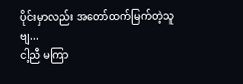ပိုင်းမှာလည်း အတော်ထက်မြက်တဲ့သူဗျ...
ငါ့ညီ မကြာ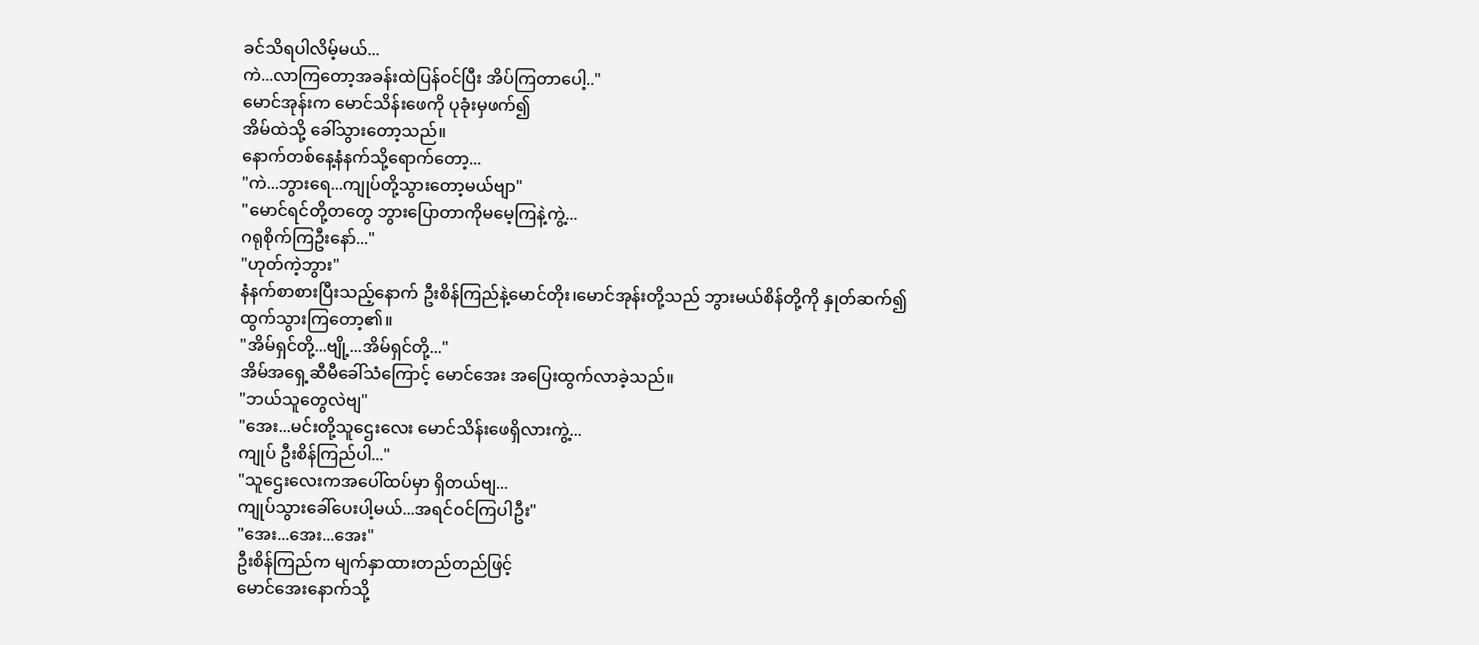ခင်သိရပါလိမ့်မယ်...
ကဲ...လာကြတော့အခန်းထဲပြန်ဝင်ပြီး အိပ်ကြတာပေါ့.."
မောင်အုန်းက မောင်သိန်းဖေကို ပုခုံးမှဖက်၍
အိမ်ထဲသို့ ခေါ်သွားတော့သည်။
နောက်တစ်နေ့နံနက်သို့ရောက်တော့...
"ကဲ...ဘွားရေ...ကျုပ်တို့သွားတော့မယ်ဗျာ"
"မောင်ရင်တို့တတွေ ဘွားပြောတာကိုမမေ့ကြနဲ့ကွဲ့...
ဂရုစိုက်ကြဦးနော်..."
"ဟုတ်ကဲ့ဘွား"
နံနက်စာစားပြီးသည့်နောက် ဦးစိန်ကြည်နဲ့မောင်တိုး၊မောင်အုန်းတို့သည် ဘွားမယ်စိန်တို့ကို နှုတ်ဆက်၍
ထွက်သွားကြတော့၏။
"အိမ်ရှင်တို့...ဗျို့...အိမ်ရှင်တို့..."
အိမ်အရှေ့ဆီမီခေါ်သံကြောင့် မောင်အေး အပြေးထွက်လာခဲ့သည်။
"ဘယ်သူတွေလဲဗျ"
"အေး...မင်းတို့သူဌေးလေး မောင်သိန်းဖေရှိလားကွဲ့...
ကျုပ် ဦးစိန်ကြည်ပါ..."
"သူဌေးလေးကအပေါ်ထပ်မှာ ရှိတယ်ဗျ...
ကျုပ်သွားခေါ်ပေးပါ့မယ်...အရင်ဝင်ကြပါဦး"
"အေး...အေး...အေး"
ဦးစိန်ကြည်က မျက်နှာထားတည်တည်ဖြင့်
မောင်အေးနောက်သို့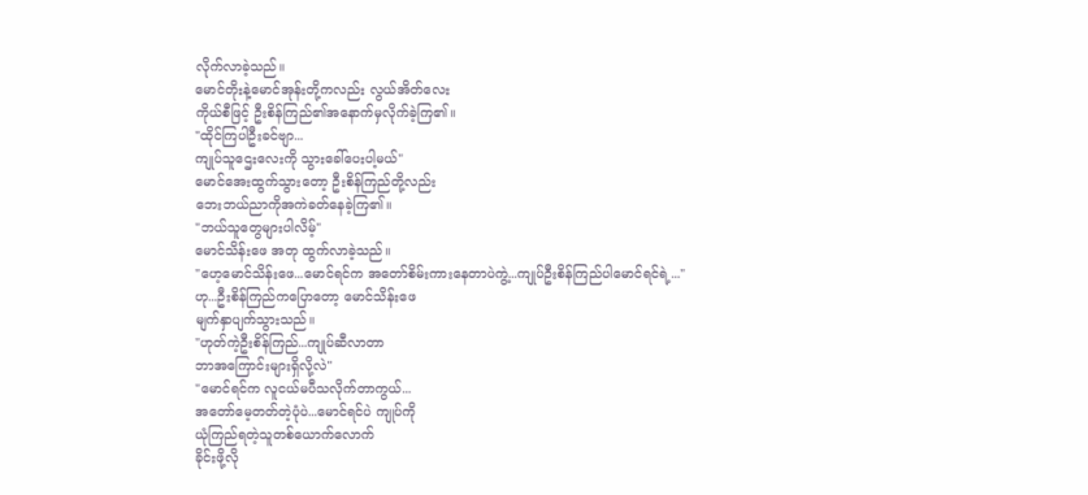လိုက်လာခဲ့သည်။
မောင်တိုးနဲ့မောင်အုန်းတို့ကလည်း လွယ်အိတ်လေး
ကိုယ်စီဖြင့် ဦးစိန်ကြည်၏အနောက်မှလိုက်ခဲ့ကြ၏။
"ထိုင်ကြပါဦးခင်ဗျာ...
ကျုပ်သူဌေးလေးကို သွားခေါ်ပေးပါ့မယ်"
မောင်အေးထွက်သွားတော့ ဦးစိန်ကြည်တို့လည်း
ဘေးဘယ်ညာကိုအကဲခတ်နေခဲ့ကြ၏။
"ဘယ်သူတွေများပါလိမ့်"
မောင်သိန်းဖေ အတု ထွက်လာခဲ့သည်။
"ဟေ့မောင်သိန်းဖေ...မောင်ရင်က အတော်စိမ်းကားနေတာပဲကွဲ့...ကျုပ်ဦးစိန်ကြည်ပါမောင်ရင်ရဲ့..."
ဟု...ဦးစိန်ကြည်ကပြောတော့ မောင်သိန်းဖေ
မျက်နှာပျက်သွားသည်။
"ဟုတ်ကဲ့ဦးစိန်ကြည်...ကျုပ်ဆီလာတာ
ဘာအကြောင်းများရှိလို့လဲ"
"မောင်ရင်က လူငယ်မပီသလိုက်တာကွယ်...
အတော်မေ့တတ်တဲ့ပုံပဲ...မောင်ရင်ပဲ ကျုပ်ကို
ယုံကြည်ရတဲ့သူတစ်ယောက်လောက်
ခိုင်းဖို့လို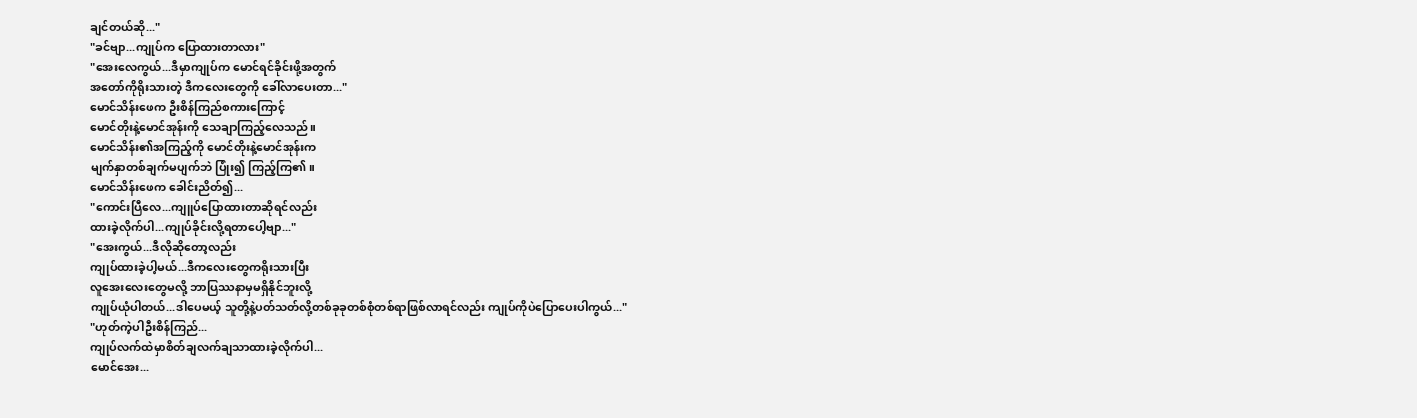ချင်တယ်ဆို..."
"ခင်ဗျာ...ကျုပ်က ပြောထားတာလား"
"အေးလေကွယ်...ဒီမှာကျုပ်က မောင်ရင်ခိုင်းဖို့အတွက်
အတော်ကိုရိုးသားတဲ့ ဒီကလေးတွေကို ခေါ်လာပေးတာ..."
မောင်သိန်းဖေက ဦးစိန်ကြည်စကားကြောင့်
မောင်တိုးနဲ့မောင်အုန်းကို သေချာကြည့်လေသည်။
မောင်သိန်း၏အကြည့်ကို မောင်တိုးနဲ့မောင်အုန်းက
မျက်နှာတစ်ချက်မပျက်ဘဲ ပြုံး၍ ကြည့်ကြ၏။
မောင်သိန်းဖေက ခေါင်းညိတ်၍...
"ကောင်းပြီလေ...ကျူပ်ပြောထားတာဆိုရင်လည်း
ထားခဲ့လိုက်ပါ...ကျုပ်ခိုင်းလို့ရတာပေါ့ဗျာ..."
"အေးကွယ်...ဒီလိုဆိုတော့လည်း
ကျုပ်ထားခဲ့ပါ့မယ်...ဒီကလေးတွေကရိုးသားပြီး
လူအေးလေးတွေမလို့ ဘာပြဿနာမှမရှိနိုင်ဘူးလို့
ကျုပ်ယုံပါတယ်...ဒါပေမယ့် သူတို့နဲ့ပတ်သတ်လို့တစ်ခုခုတစ်စုံတစ်ရာဖြစ်လာရင်လည်း ကျုပ်ကိုပဲပြောပေးပါကွယ်..."
"ဟုတ်ကဲ့ပါဦးစိန်ကြည်...
ကျုပ်လက်ထဲမှာစိတ်ချလက်ချသာထားခဲ့လိုက်ပါ...
မောင်အေး...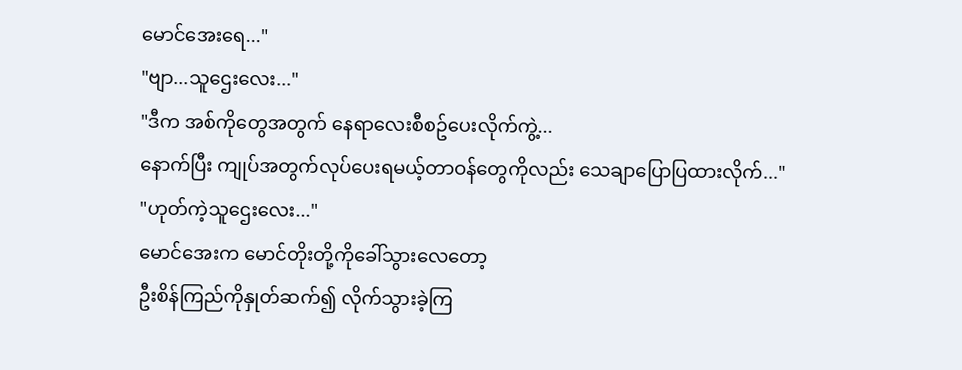မောင်အေးရေ..."
"ဗျာ...သူဌေးလေး..."
"ဒီက အစ်ကိုတွေအတွက် နေရာလေးစီစဥ်ပေးလိုက်ကွဲ့...
နောက်ပြီး ကျုပ်အတွက်လုပ်ပေးရမယ့်တာဝန်တွေကိုလည်း သေချာပြောပြထားလိုက်..."
"ဟုတ်ကဲ့သူဌေးလေး..."
မောင်အေးက မောင်တိုးတို့ကိုခေါ်သွားလေတော့
ဦးစိန်ကြည်ကိုနှုတ်ဆက်၍ လိုက်သွားခဲ့ကြ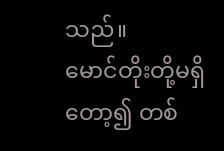သည်။
မောင်တိုးတို့မရှိတော့၍ တစ်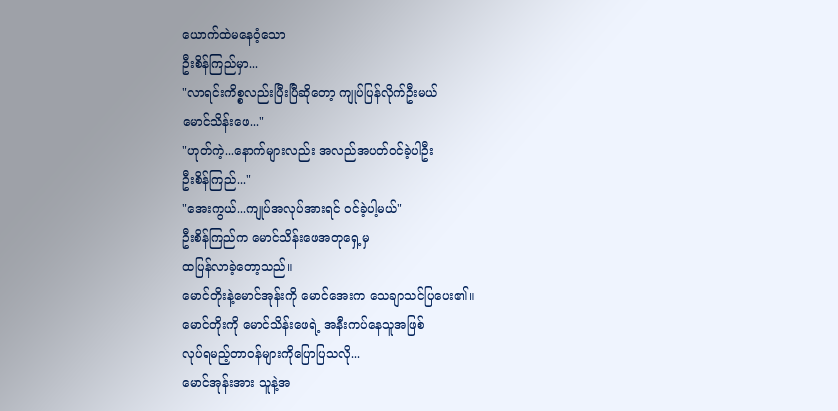ယောက်ထဲမနေဝံ့သော
ဦးစိန်ကြည်မှာ...
"လာရင်းကိစ္စလည်းပြီးပြီဆိုတော့ ကျုပ်ပြန်လိုက်ဦးမယ်
မောင်သိန်းဖေ..."
"ဟုတ်ကဲ့...နောက်များလည်း အလည်အပတ်ဝင်ခဲ့ပါဦး
ဦးစိန်ကြည်..."
"အေးကွယ်...ကျုပ်အလုပ်အားရင် ဝင်ခဲ့ပါ့မယ်"
ဦးစိန်ကြည်က မောင်သိန်းဖေအတုရှေ့မှ
ထပြန်လာခဲ့တော့သည်။
မောင်တိုးနဲ့မောင်အုန်းကို မောင်အေးက သေချာသင်ပြပေး၏။
မောင်တိုးကို မောင်သိန်းဖေရဲ့ အနီးကပ်နေသူအဖြစ်
လုပ်ရမည့်တာဝန်များကိုပြောပြသလို...
မောင်အုန်းအား သူနဲ့အ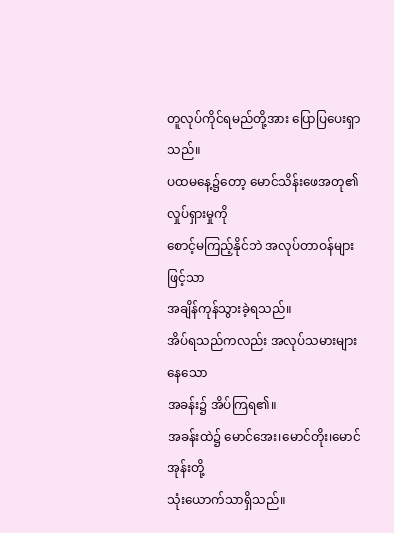တူလုပ်ကိုင်ရမည်တို့အား ပြောပြပေးရှာသည်။
ပထမနေ့၌တော့ မောင်သိန်းဖေအတု၏ လှုပ်ရှားမှုကို
စောင့်မကြည့်နိုင်ဘဲ အလုပ်တာဝန်များဖြင့်သာ
အချိန်ကုန်သွားခဲ့ရသည်။
အိပ်ရသည်ကလည်း အလုပ်သမားများနေသော
အခန်း၌ အိပ်ကြရ၏။
အခန်းထဲ၌ မောင်အေး၊မောင်တိုး၊မောင်အုန်းတို့
သုံးယောက်သာရှိသည်။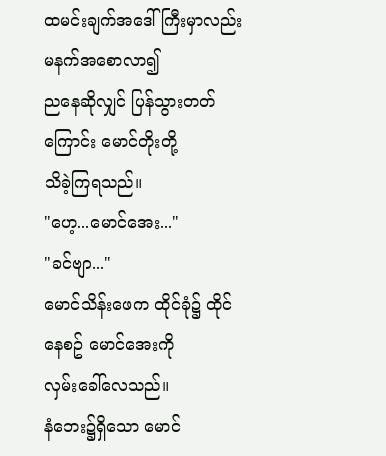ထမင်းချက်အဒေါ်ကြီးမှာလည်း မနက်အစောလာ၍
ညနေဆိုလျှင် ပြန်သွားတတ်ကြောင်း မောင်တိုးတို့
သိခဲ့ကြရသည်။
"ဟေ့...မောင်အေး..."
"ခင်ဗျာ..."
မောင်သိန်းဖေက ထိုင်ခုံ၌ ထိုင်နေစဥ် မောင်အေးကို
လှမ်းခေါ်လေသည်။
နံဘေး၌ရှိသော မောင်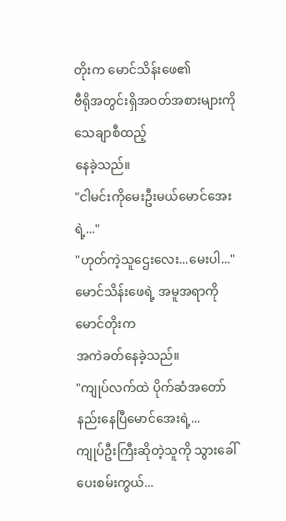တိုးက မောင်သိန်းဖေ၏
ဗီရိုအတွင်းရှိအဝတ်အစားများကိုသေချာစီထည့်
နေခဲ့သည်။
"ငါမင်းကိုမေးဦးမယ်မောင်အေးရဲ့..."
"ဟုတ်ကဲ့သူဌေးလေး...မေးပါ..."
မောင်သိန်းဖေရဲ့ အမူအရာကို မောင်တိုးက
အကဲခတ်နေခဲ့သည်။
"ကျုပ်လက်ထဲ ပိုက်ဆံအတော်နည်းနေပြီမောင်အေးရဲ့...
ကျုပ်ဦးကြီးဆိုတဲ့သူကို သွားခေါ်ပေးစမ်းကွယ်...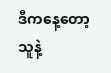ဒီကနေ့တော့ သူနဲ့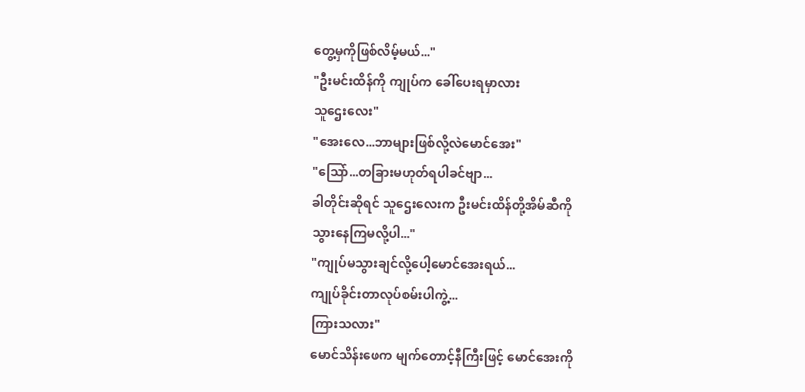တွေ့မှကိုဖြစ်လိမ့်မယ်..."
"ဦးမင်းထိန်ကို ကျုပ်က ခေါ်ပေးရမှာလား
သူဌေးလေး"
"အေးလေ...ဘာများဖြစ်လို့လဲမောင်အေး"
"သြော်...တခြားမဟုတ်ရပါခင်ဗျာ...
ခါတိုင်းဆိုရင် သူဌေးလေးက ဦးမင်းထိန်တို့အိမ်ဆီကို
သွားနေကြမလို့ပါ..."
"ကျုပ်မသွားချင်လို့ပေါ့မောင်အေးရယ်...
ကျုပ်ခိုင်းတာလုပ်စမ်းပါကွဲ့...
ကြားသလား"
မောင်သိန်းဖေက မျက်တောင့်နီကြီးဖြင့် မောင်အေးကို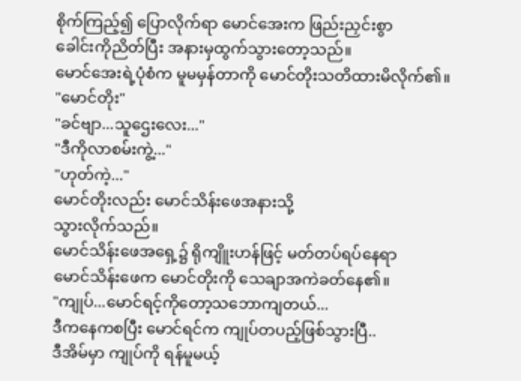စိုက်ကြည့်၍ ပြောလိုက်ရာ မောင်အေးက ဖြည်းညှင်းစွာ
ခေါင်းကိုညိတ်ပြီး အနားမှထွက်သွားတော့သည်။
မောင်အေးရဲ့ပုံစံက မူမမှန်တာကို မောင်တိုးသတိထားမိလိုက်၏။
"မောင်တိုး"
"ခင်ဗျာ...သူဌေးလေး..."
"ဒီကိုလာစမ်းကွဲ့..."
"ဟုတ်ကဲ့..."
မောင်တိုးလည်း မောင်သိန်းဖေအနားသို့
သွားလိုက်သည်။
မောင်သိန်းဖေအရှေ့၌ ရိုကျိူးဟန်ဖြင့် မတ်တပ်ရပ်နေရာ
မောင်သိန်းဖေက မောင်တိုးကို သေချာအကဲခတ်နေ၏။
"ကျုပ်...မောင်ရင့်ကိုတော့သဘောကျတယ်...
ဒီကနေကစပြီး မောင်ရင်က ကျုပ်တပည့်ဖြစ်သွားပြီ..
ဒီအိမ်မှာ ကျုပ်ကို ရန်မူမယ့်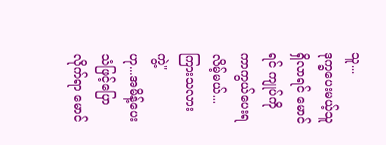သူ...
ဒုက္ခပေးမယ့်သူရှိလာရင် မောင်ရင် ကျုပ်ကို ကာကွယ်ပေးရလိမ့်မယ်...ကြားသလားကွဲ့"
ဟု...အမိန့်ပေးသံဖြင့်ပြောလိုက်ရာ မောင်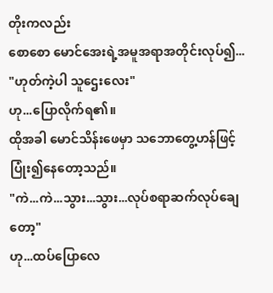တိုးကလည်း
စောစော မောင်အေးရဲ့အမူအရာအတိုင်းလုပ်၍...
"ဟုတ်ကဲ့ပါ သူဌေးလေး"
ဟု...ပြောလိုက်ရ၏။
ထိုအခါ မောင်သိန်းဖေမှာ သဘောတွေ့ဟန်ဖြင့်
ပြုံး၍နေတော့သည်။
"ကဲ...ကဲ...သွား...သွား...လုပ်စရာဆက်လုပ်ချေတော့"
ဟု...ထပ်ပြောလေ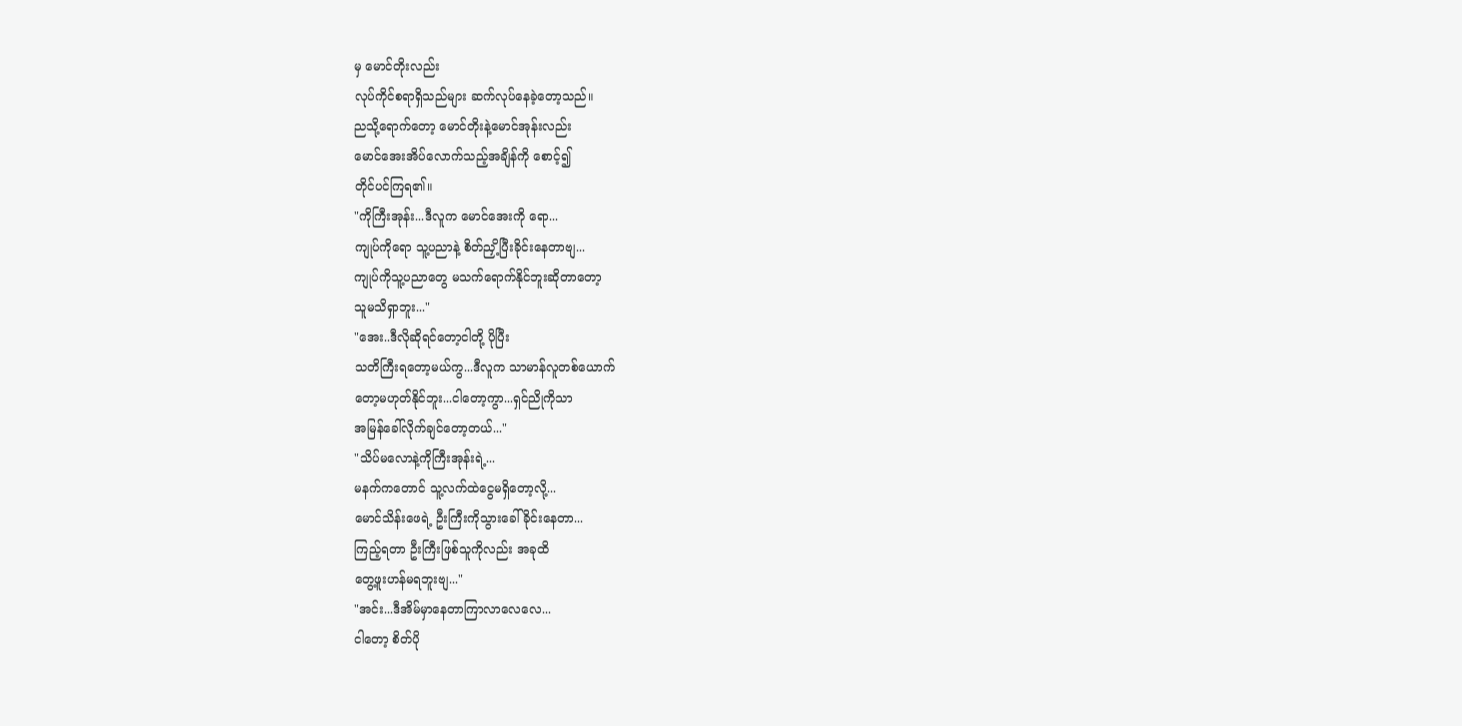မှ မောင်တိုးလည်း
လုပ်ကိုင်စရာရှိသည်များ ဆက်လုပ်နေခဲ့တော့သည်။
ညသို့ရောက်တော့ မောင်တိုးနဲ့မောင်အုန်းလည်း
မောင်အေးအိပ်လောက်သည့်အချိန်ကို စောင့်၍
တိုင်ပင်ကြရ၏။
"ကိုကြီးအုန်း...ဒီလူက မောင်အေးကို ရော...
ကျုပ်ကိုရော သူ့ပညာနဲ့ စိတ်ညှိ့ပြီးခိုင်းနေတာဗျ...
ကျုပ်ကိုသူ့ပညာတွေ မသက်ရောက်နိုင်ဘူးဆိုတာတော့
သူမသိရှာဘူး..."
"အေး..ဒီလိုဆိုရင်တော့ငါတို့ ပိုပြီး
သတိကြီးရတော့မယ်ကွ...ဒီလူက သာမာန်လူတစ်ယောက်
တော့မဟုတ်နိုင်ဘူး...ငါတော့ကွာ...ရှင်ညိုကိုသာ
အမြန်ခေါ်လိုက်ချင်တော့တယ်..."
"သိပ်မလောနဲ့ကိုကြီးအုန်းရဲ့...
မနက်ကတောင် သူ့လက်ထဲငွေမရှိတော့လို့...
မောင်သိန်းဖေရဲ့ ဦးကြီးကိုသွားခေါ်ခိုင်းနေတာ...
ကြည့်ရတာ ဦးကြီးဖြစ်သူကိုလည်း အခုထိ
တွေ့ဖူးဟန်မရဘူးဗျ..."
"အင်း...ဒီအိမ်မှာနေတာကြာလာလေလေ...
ငါတော့ စိတ်ပို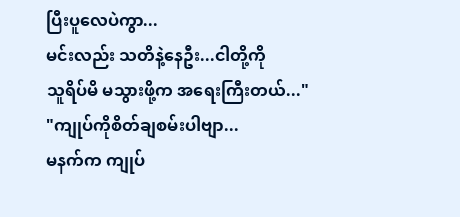ပြီးပူလေပဲကွာ...
မင်းလည်း သတိနဲ့နေဦး...ငါတို့ကို
သူရိပ်မိ မသွားဖို့က အရေးကြီးတယ်..."
"ကျုပ်ကိုစိတ်ချစမ်းပါဗျာ...
မနက်က ကျုပ်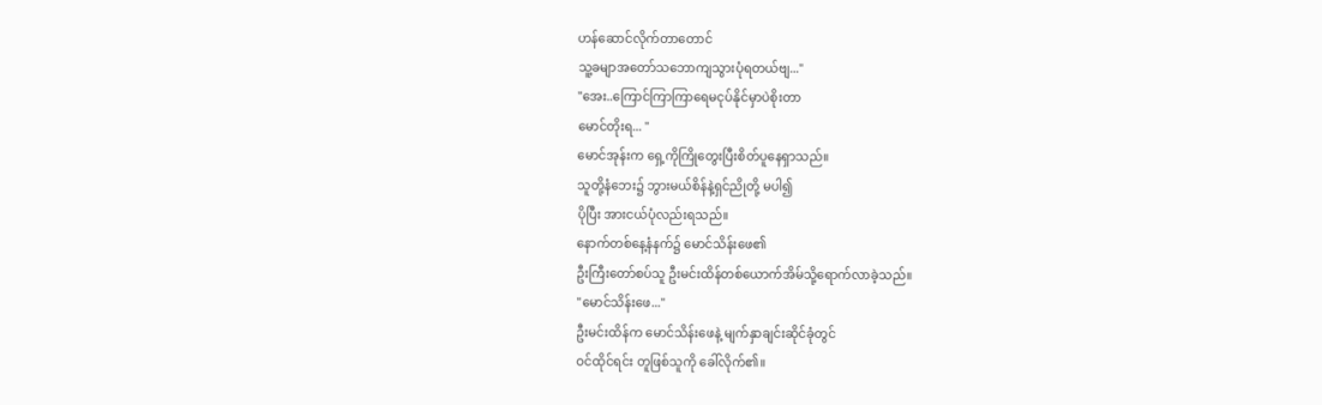ဟန်ဆောင်လိုက်တာတောင်
သူ့ခမျာအတော်သဘောကျသွားပုံရတယ်ဗျ..."
"အေး..ကြောင်ကြာကြာရေမငုပ်နိုင်မှာပဲစိုးတာ
မောင်တိုးရ... "
မောင်အုန်းက ရှေ့ကိုကြိုတွေးပြီးစိတ်ပူနေရှာသည်။
သူတို့နံဘေး၌ ဘွားမယ်စိန်နဲ့ရှင်ညိုတို့ မပါ၍
ပိုပြီး အားငယ်ပုံလည်းရသည်။
နောက်တစ်နေ့နံနက်၌ မောင်သိန်းဖေ၏
ဦးကြီးတော်စပ်သူ ဦးမင်းထိန်တစ်ယောက်အိမ်သို့ရောက်လာခဲ့သည်။
"မောင်သိန်းဖေ..."
ဦးမင်းထိန်က မောင်သိန်းဖေနဲ့ မျက်နှာချင်းဆိုင်ခုံတွင်
ဝင်ထိုင်ရင်း တူဖြစ်သူကို ခေါ်လိုက်၏။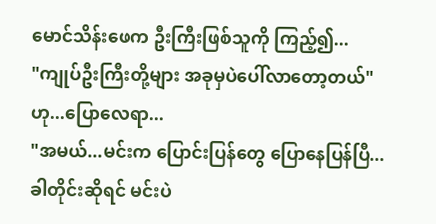မောင်သိန်းဖေက ဦးကြီးဖြစ်သူကို ကြည့်၍...
"ကျုပ်ဦးကြီးတို့များ အခုမှပဲပေါ်လာတော့တယ်"
ဟု...ပြောလေရာ...
"အမယ်...မင်းက ပြောင်းပြန်တွေ ပြောနေပြန်ပြီ...
ခါတိုင်းဆိုရင် မင်းပဲ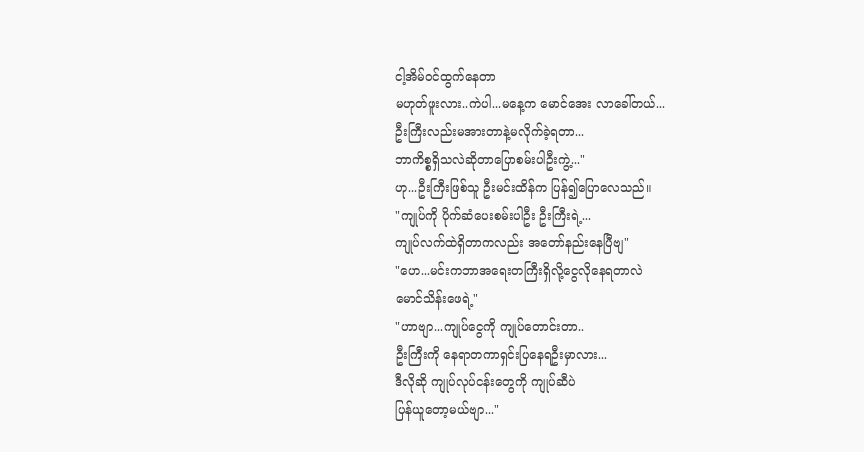ငါ့အိမ်ဝင်ထွက်နေတာ
မဟုတ်ဖူးလား..ကဲပါ...မနေ့က မောင်အေး လာခေါ်တယ်...
ဦးကြီးလည်းမအားတာနဲ့မလိုက်ခဲ့ရတာ...
ဘာကိစ္စရှိသလဲဆိုတာပြောစမ်းပါဦးကွဲ့..."
ဟု...ဦးကြီးဖြစ်သူ ဦးမင်းထိန်က ပြန်၍ပြောလေသည်။
"ကျုပ်ကို ပိုက်ဆံပေးစမ်းပါဦး ဦးကြီးရဲ့...
ကျုပ်လက်ထဲရှိတာကလည်း အတော်နည်းနေပြီဗျ"
"ဟေ...မင်းကဘာအရေးတကြီးရှိလို့ငွေလိုနေရတာလဲ
မောင်သိန်းဖေရဲ့"
"ဟာဗျာ...ကျုပ်ငွေကို ကျုပ်တောင်းတာ..
ဦးကြီးကို နေရာတကာရှင်းပြနေရဦးမှာလား...
ဒီလိုဆို ကျုပ်လုပ်ငန်းတွေကို ကျုပ်ဆီပဲ
ပြန်ယူတော့မယ်ဗျာ..."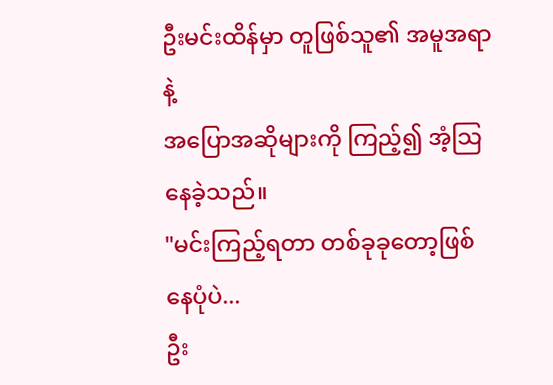ဦးမင်းထိန်မှာ တူဖြစ်သူ၏ အမူအရာနဲ့
အပြောအဆိုများကို ကြည့်၍ အံ့သြနေခဲ့သည်။
"မင်းကြည့်ရတာ တစ်ခုခုတော့ဖြစ်နေပုံပဲ...
ဦး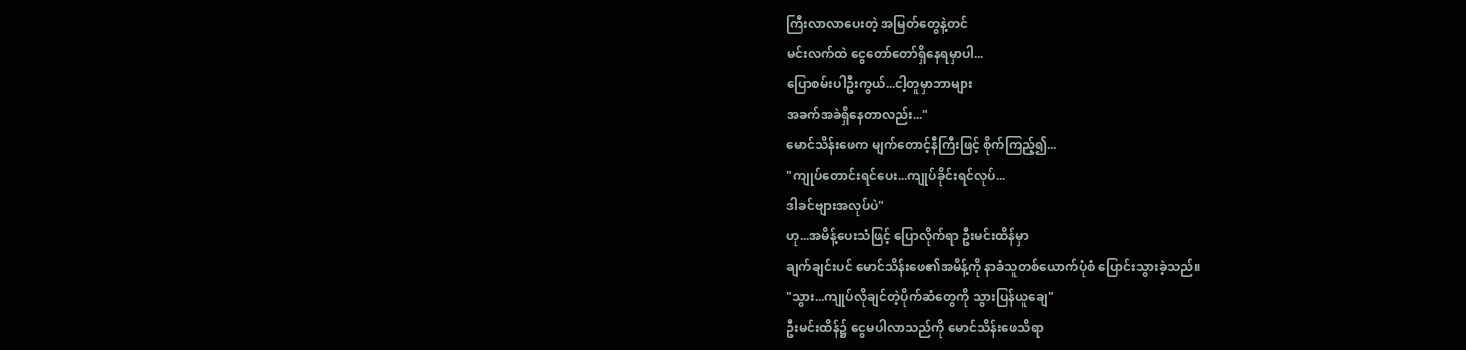ကြီးလာလာပေးတဲ့ အမြတ်တွေနဲ့တင်
မင်းလက်ထဲ ငွေတော်တော်ရှိနေရမှာပါ...
ပြောစမ်းပါဦးကွယ်...ငါ့တူမှာဘာများ
အခက်အခဲရှိနေတာလည်း..."
မောင်သိန်းဖေက မျက်တောင့်နီကြီးဖြင့် စိုက်ကြည့်၍...
"ကျုပ်တောင်းရင်ပေး...ကျုပ်ခိုင်းရင်လုပ်...
ဒါခင်ဗျားအလုပ်ပဲ"
ဟု...အမိန့်ပေးသံဖြင့် ပြောလိုက်ရာ ဦးမင်းထိန်မှာ
ချက်ချင်းပင် မောင်သိန်းဖေ၏အမိန့်ကို နာခံသူတစ်ယောက်ပုံစံ ပြောင်းသွားခဲ့သည်။
"သွား...ကျုပ်လိုချင်တဲ့ပိုက်ဆံတွေကို သွားပြန်ယူချေ"
ဦးမင်းထိန်၌ ငွေမပါလာသည်ကို မောင်သိန်းဖေသိရာ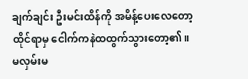ချက်ချင်း ဦးမင်းထိန်ကို အမိန့်ပေးလေတော့
ထိုင်ရာမှ ငေါက်ကနဲထထွက်သွားတော့၏။
မလှမ်းမ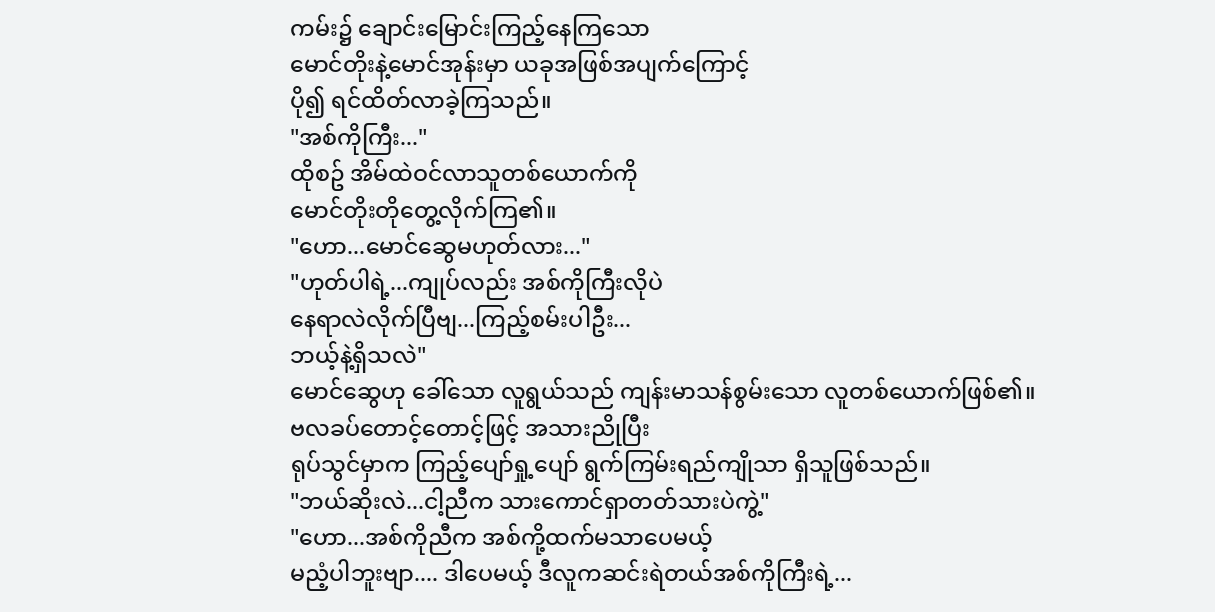ကမ်း၌ ချောင်းမြောင်းကြည့်နေကြသော
မောင်တိုးနဲ့မောင်အုန်းမှာ ယခုအဖြစ်အပျက်ကြောင့်
ပို၍ ရင်ထိတ်လာခဲ့ကြသည်။
"အစ်ကိုကြီး..."
ထိုစဥ် အိမ်ထဲဝင်လာသူတစ်ယောက်ကို
မောင်တိုးတိုတွေ့လိုက်ကြ၏။
"ဟော...မောင်ဆွေမဟုတ်လား..."
"ဟုတ်ပါရဲ့...ကျုပ်လည်း အစ်ကိုကြီးလိုပဲ
နေရာလဲလိုက်ပြီဗျ...ကြည့်စမ်းပါဦး...
ဘယ့်နဲ့ရှိသလဲ"
မောင်ဆွေဟု ခေါ်သော လူရွယ်သည် ကျန်းမာသန်စွမ်းသော လူတစ်ယောက်ဖြစ်၏။
ဗလခပ်တောင့်တောင့်ဖြင့် အသားညိုပြီး
ရုပ်သွင်မှာက ကြည့်ပျော်ရှု့ပျော် ရွက်ကြမ်းရည်ကျိုသာ ရှိသူဖြစ်သည်။
"ဘယ်ဆိုးလဲ...ငါ့ညီက သားကောင်ရှာတတ်သားပဲကွဲ့"
"ဟော...အစ်ကိုညီက အစ်ကို့ထက်မသာပေမယ့်
မညံ့ပါဘူးဗျာ.... ဒါပေမယ့် ဒီလူကဆင်းရဲတယ်အစ်ကိုကြီးရဲ့...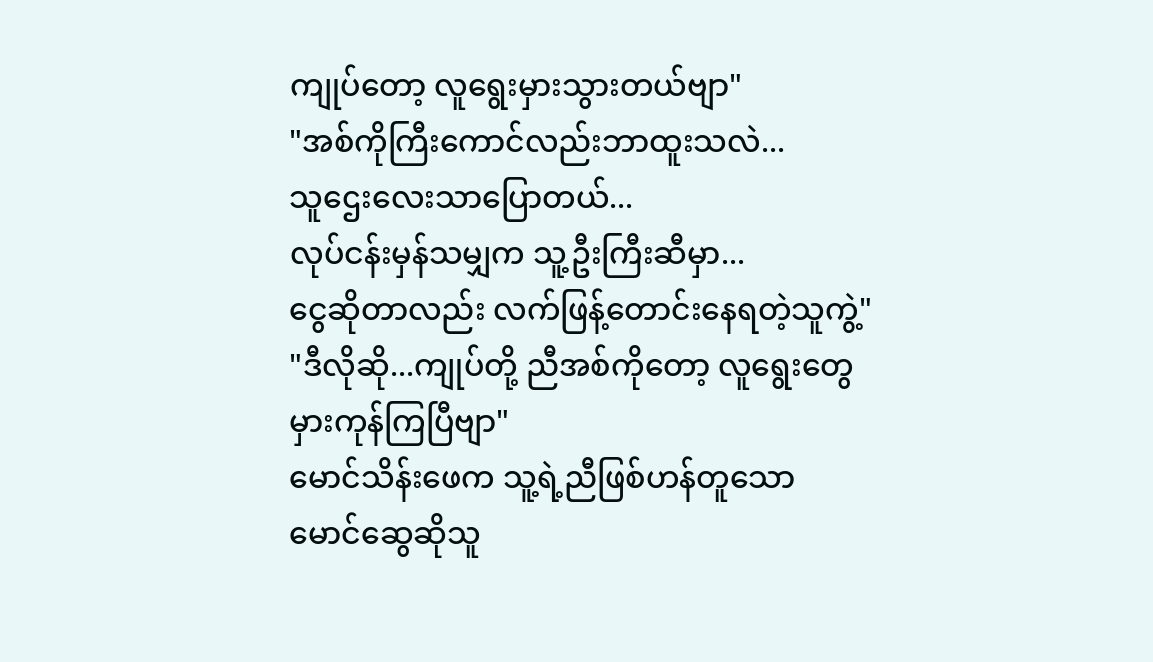ကျုပ်တော့ လူရွေးမှားသွားတယ်ဗျာ"
"အစ်ကိုကြီးကောင်လည်းဘာထူးသလဲ...
သူဌေးလေးသာပြောတယ်...
လုပ်ငန်းမှန်သမျှက သူ့ဦးကြီးဆီမှာ...
ငွေဆိုတာလည်း လက်ဖြန့်တောင်းနေရတဲ့သူကွဲ့"
"ဒီလိုဆို...ကျုပ်တို့ ညီအစ်ကိုတော့ လူရွေးတွေ
မှားကုန်ကြပြီဗျာ"
မောင်သိန်းဖေက သူ့ရဲ့ညီဖြစ်ဟန်တူသော
မောင်ဆွေဆိုသူ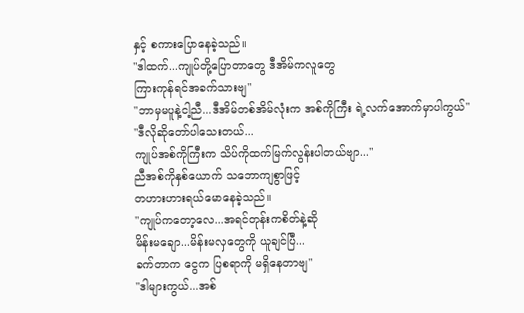နှင့် စကားပြောနေခဲ့သည်။
"ဒါထက်...ကျုပ်တို့ပြောတာတွေ ဒီအိမ်ကလူတွေ
ကြားကုန်ရင်အခက်သားဗျ"
"ဘာမှမပူနဲ့ငါ့ညီ...ဒီအိမ်တစ်အိမ်လုံးက အစ်ကိုကြီး ရဲ့လက်အောက်မှာပါကွယ်"
"ဒီလိုဆိုတော်ပါသေးတယ်...
ကျုပ်အစ်ကိုကြီးက သိပ်ကိုထက်မြက်လွန်းပါတယ်ဗျာ..."
ညီအစ်ကိုနှစ်ယောက် သဘောကျစွာဖြင့်
တဟားဟားရယ်မောနေခဲ့သည်။
"ကျုပ်ကတော့လေ...အရင်တုန်းကစိတ်နဲ့ဆို
မိန်းမချော...မိန်းမလှတွေကို ယူချင်ပြီ...
ခက်တာက ငွေက ပြစရာကို မရှိနေတာဗျ"
"ဒါများကွယ်...အစ်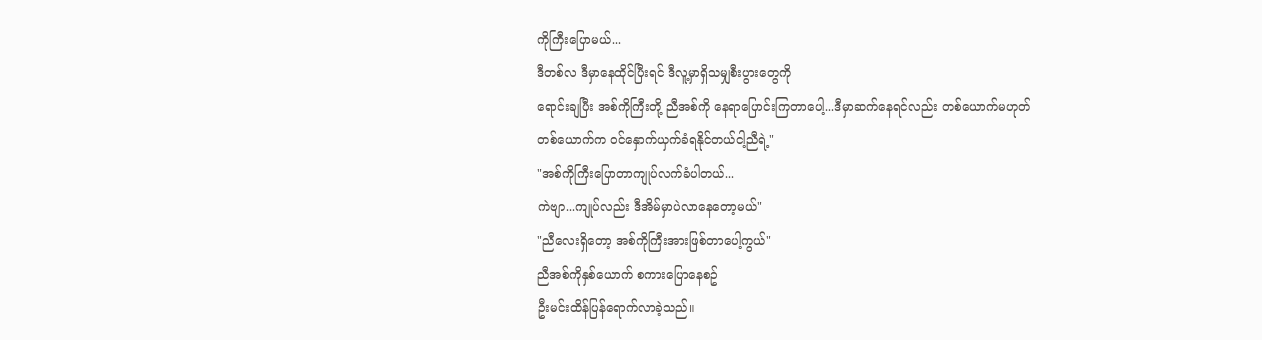ကိုကြီးပြောမယ်...
ဒီတစ်လ ဒီမှာနေထိုင်ပြီးရင် ဒီလူ့မှာရှိသမျှစီးပွားတွေကို
ရောင်းချပြီး အစ်ကိုကြီးတို့ ညီအစ်ကို နေရာပြောင်းကြတာပေါ့...ဒီမှာဆက်နေရင်လည်း တစ်ယောက်မဟုတ်
တစ်ယောက်က ဝင်နှောက်ယှက်ခံရနိုင်တယ်ငါ့ညီရဲ့"
"အစ်ကိုကြီးပြောတာကျုပ်လက်ခံပါတယ်...
ကဲဗျာ...ကျုပ်လည်း ဒီအိမ်မှာပဲလာနေတော့မယ်"
"ညီလေးရှိတော့ အစ်ကိုကြီးအားဖြစ်တာပေါ့ကွယ်"
ညီအစ်ကိုနှစ်ယောက် စကားပြောနေစဥ်
ဦးမင်းထိန်ပြန်ရောက်လာခဲ့သည်။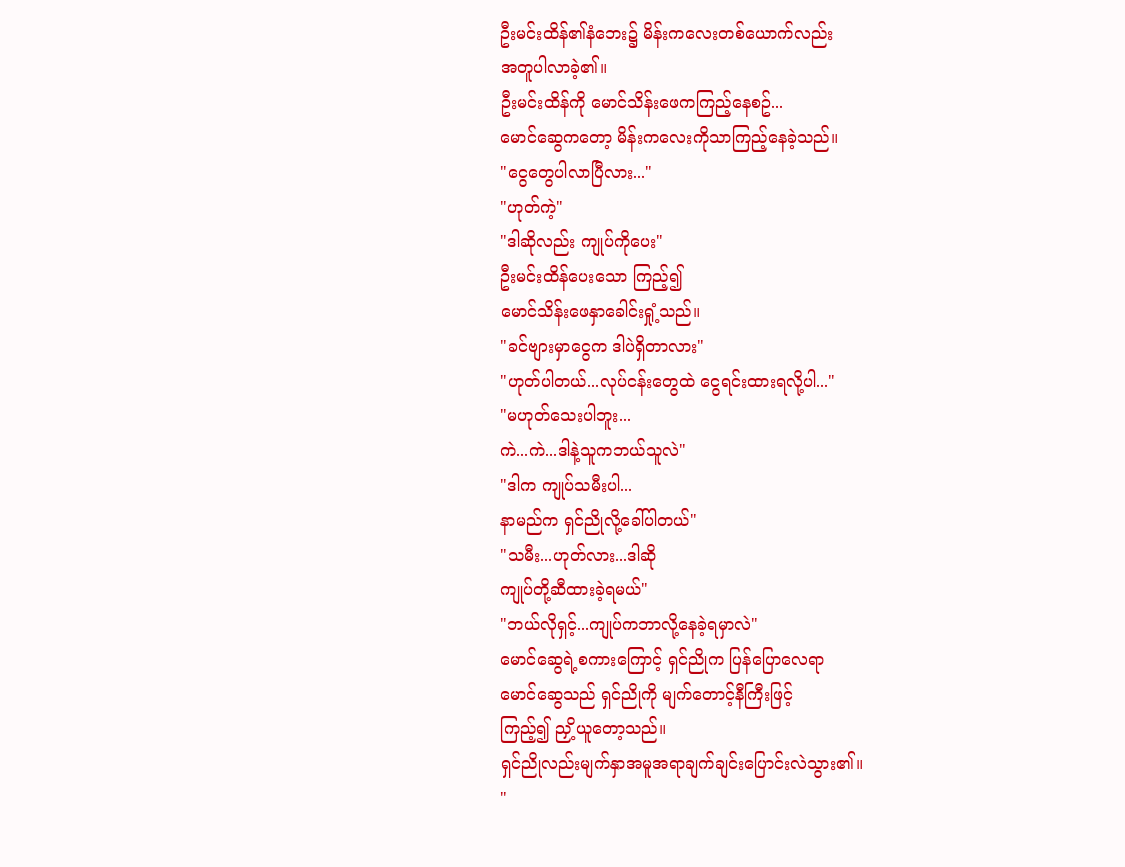ဦးမင်းထိန်၏နံဘေး၌ မိန်းကလေးတစ်ယောက်လည်း
အတူပါလာခဲ့၏။
ဦးမင်းထိန်ကို မောင်သိန်းဖေကကြည့်နေစဥ်...
မောင်ဆွေကတော့ မိန်းကလေးကိုသာကြည့်နေခဲ့သည်။
"ငွေတွေပါလာပြီလား..."
"ဟုတ်ကဲ့"
"ဒါဆိုလည်း ကျုပ်ကိုပေး"
ဦးမင်းထိန်ပေးသော ကြည့်၍
မောင်သိန်းဖေနှာခေါင်းရှုံ့သည်။
"ခင်ဗျားမှာငွေက ဒါပဲရှိတာလား"
"ဟုတ်ပါတယ်...လုပ်ငန်းတွေထဲ ငွေရင်းထားရလို့ပါ..."
"မဟုတ်သေးပါဘူး...
ကဲ...ကဲ...ဒါနဲ့သူကဘယ်သူလဲ"
"ဒါက ကျုပ်သမီးပါ...
နာမည်က ရှင်ညိုလို့ခေါ်ပါတယ်"
"သမီး...ဟုတ်လား...ဒါဆို
ကျုပ်တို့ဆီထားခဲ့ရမယ်"
"ဘယ်လိုရှင့်...ကျုပ်ကဘာလို့နေခဲ့ရမှာလဲ"
မောင်ဆွေရဲ့စကားကြောင့် ရှင်ညိုက ပြန်ပြောလေရာ
မောင်ဆွေသည် ရှင်ညိုကို မျက်တောင့်နီကြီးဖြင့်
ကြည့်၍ ညှိ့ယူတော့သည်။
ရှင်ညိုလည်းမျက်နှာအမူအရာချက်ချင်းပြောင်းလဲသွား၏။
"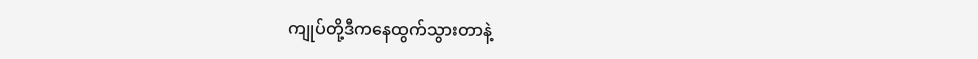ကျုပ်တို့ဒီကနေထွက်သွားတာနဲ့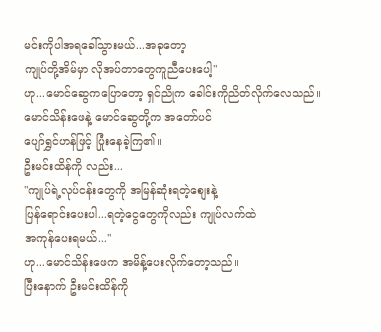မင်းကိုပါအရခေါ်သွားမယ်...အခုတော့
ကျုပ်တို့အိမ်မှာ လိုအပ်တာတွေကူညီပေးပေါ့"
ဟု...မောင်ဆွေကပြောတော့ ရှင်ညိုက ခေါင်းကိုညိတ်လိုက်လေသည်။
မောင်သိန်းဖေနဲ့ မောင်ဆွေတို့က အတော်ပင်
ပျော်ရွှင်ဟန်ဖြင့် ပြုံးနေခဲ့ကြ၏။
ဦးမင်းထိန်ကို လည်း...
"ကျုပ်ရဲ့လုပ်ငန်းတွေကို အမြန်ဆုံးရတဲ့စျေးနဲ့
ပြန်ရောင်းပေးပါ...ရတဲ့ငွေတွေကိုလည်း ကျုပ်လက်ထဲ
အကုန်ပေးရမယ်..."
ဟု...မောင်သိန်းဖေက အမိန့်ပေးလိုက်တော့သည်။
ပြီးနောက် ဦးမင်းထိန်ကို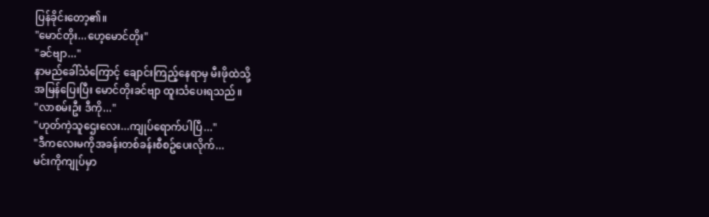ပြန်ခိုင်းတော့၏။
"မောင်တိုး...ဟေ့မောင်တိုး"
"ခင်ဗျာ..."
နာမည်ခေါ်သံကြောင့် ချောင်းကြည့်နေရာမှ မီးဖိုထဲသို့
အမြန်ပြေးပြီး မောင်တိုးခင်ဗျာ ထူးသံပေးရသည်။
"လာစမ်းဦး ဒီကို..."
"ဟုတ်ကဲ့သူဌေးလေး...ကျုပ်ရောက်ပါပြီ..."
"ဒီကလေးမကိုအခန်းတစ်ခန်းစီစဥ်ပေးလိုက်...
မင်းကိုကျုပ်မှာ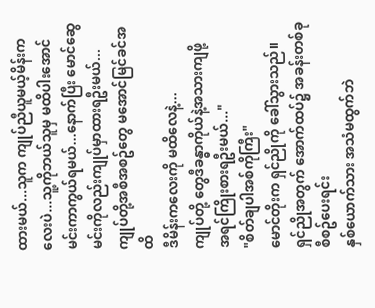ထားမယ်...သူက ကျုပ်ညီယူမယ့်မိန်းကလေးပဲ...သူ့ကိုဘယ်သူမှ မထိပါးအောင်
မင်းကာကွယ်ရမယ်...နောက်ပြီး မောင်ဆွေ
မင်းကိုလည်းကျုပ်မှာထားရဦးမယ်...
ကျုပ်တို့အစီအစဥ်တွေ မအောင်မြင်ခင်အထိ
ဒီမိန်းကလေးကို မထိလေနဲ့...
ကျုပ်တို့ တွေဒီခန္ဓာကိုယ်နဲ့အသားကျဖို့
အရင်ကြိုးစားရဦးမယ်..."
"စိတ်ချပါအစ်ကိုကြီး"
မောင်တိုးက ရှင်ညိုကို ခေါ်သွားသည်။
ရှင်ညိုအတွက် အောက်ထပ်၌ အခန်းတစ်ခု စီစဥ်ပေးရင်း
နှစ်ယောက်သား အသံမထွက်ဘဲ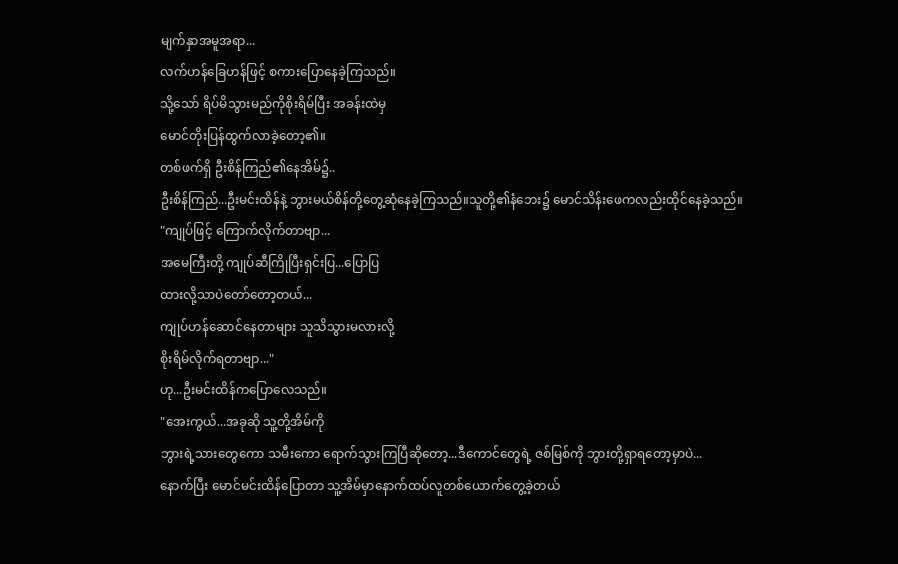မျက်နှာအမူအရာ...
လက်ဟန်ခြေဟန်ဖြင့် စကားပြောနေခဲ့ကြသည်။
သို့သော် ရိပ်မိသွားမည်ကိုစိုးရိမ်ပြီး အခန်းထဲမှ
မောင်တိုးပြန်ထွက်လာခဲ့တော့၏။
တစ်ဖက်ရှိ ဦးစိန်ကြည်၏နေအိမ်၌..
ဦးစိန်ကြည်...ဦးမင်းထိန်နဲ့ ဘွားမယ်စိန်တို့တွေ့ဆုံနေခဲ့ကြသည်။သူတို့၏နံဘေး၌ မောင်သိန်းဖေကလည်းထိုင်နေခဲ့သည်။
"ကျုပ်ဖြင့် ကြောက်လိုက်တာဗျာ...
အမေကြီးတို့ ကျုပ်ဆီကြိုပြီးရှင်းပြ...ပြောပြ
ထားလို့သာပဲတော်တော့တယ်...
ကျုပ်ဟန်ဆောင်နေတာများ သူသိသွားမလားလို့
စိုးရိမ်လိုက်ရတာဗျာ..."
ဟု...ဦးမင်းထိန်ကပြောလေသည်။
"အေးကွယ်...အခုဆို သူ့တို့အိမ်ကို
ဘွားရဲ့သားတွေကော သမီးကော ရောက်သွားကြပြီဆိုတော့...ဒီကောင်တွေရဲ့ ဇစ်မြစ်ကို ဘွားတို့ရှာရတော့မှာပဲ...
နောက်ပြီး မောင်မင်းထိန်ပြောတာ သူ့အိမ်မှာနောက်ထပ်လူတစ်ယောက်တွေ့ခဲ့တယ်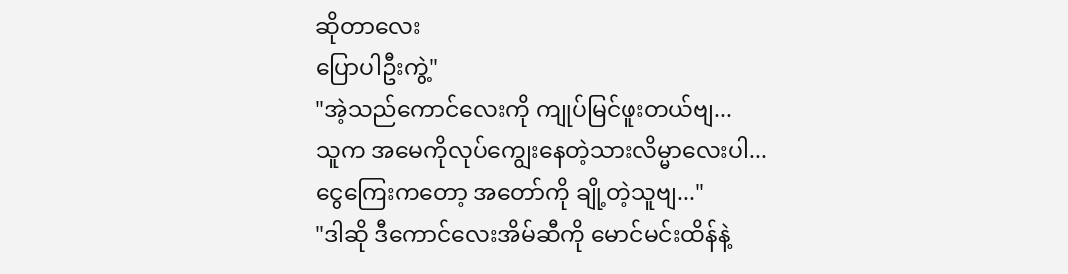ဆိုတာလေး
ပြောပါဦးကွဲ့"
"အဲ့သည်ကောင်လေးကို ကျုပ်မြင်ဖူးတယ်ဗျ...
သူက အမေကိုလုပ်ကျွေးနေတဲ့သားလိမ္မာလေးပါ...
ငွေကြေးကတော့ အတော်ကို ချို့တဲ့သူဗျ..."
"ဒါဆို ဒီကောင်လေးအိမ်ဆီကို မောင်မင်းထိန်နဲ့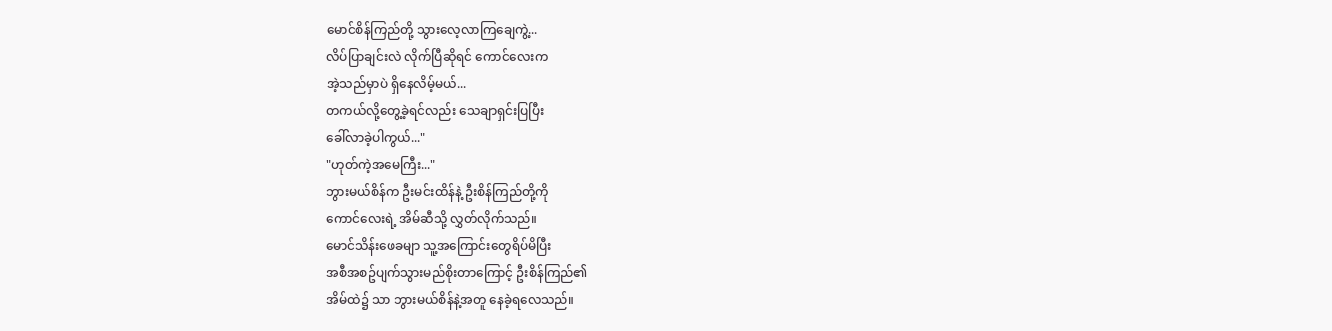မောင်စိန်ကြည်တို့ သွားလေ့လာကြချေကွဲ့...
လိပ်ပြာချင်းလဲ လိုက်ပြီဆိုရင် ကောင်လေးက
အဲ့သည်မှာပဲ ရှိနေလိမ့်မယ်...
တကယ်လို့တွေ့ခဲ့ရင်လည်း သေချာရှင်းပြပြီး
ခေါ်လာခဲ့ပါကွယ်..."
"ဟုတ်ကဲ့အမေကြီး..."
ဘွားမယ်စိန်က ဦးမင်းထိန်နဲ့ ဦးစိန်ကြည်တို့ကို
ကောင်လေးရဲ့ အိမ်ဆီသို့ လွှတ်လိုက်သည်။
မောင်သိန်းဖေခမျာ သူ့အကြောင်းတွေရိပ်မိပြီး
အစီအစဥ်ပျက်သွားမည်စိုးတာကြောင့် ဦးစိန်ကြည်၏
အိမ်ထဲ၌ သာ ဘွားမယ်စိန်နဲ့အတူ နေခဲ့ရလေသည်။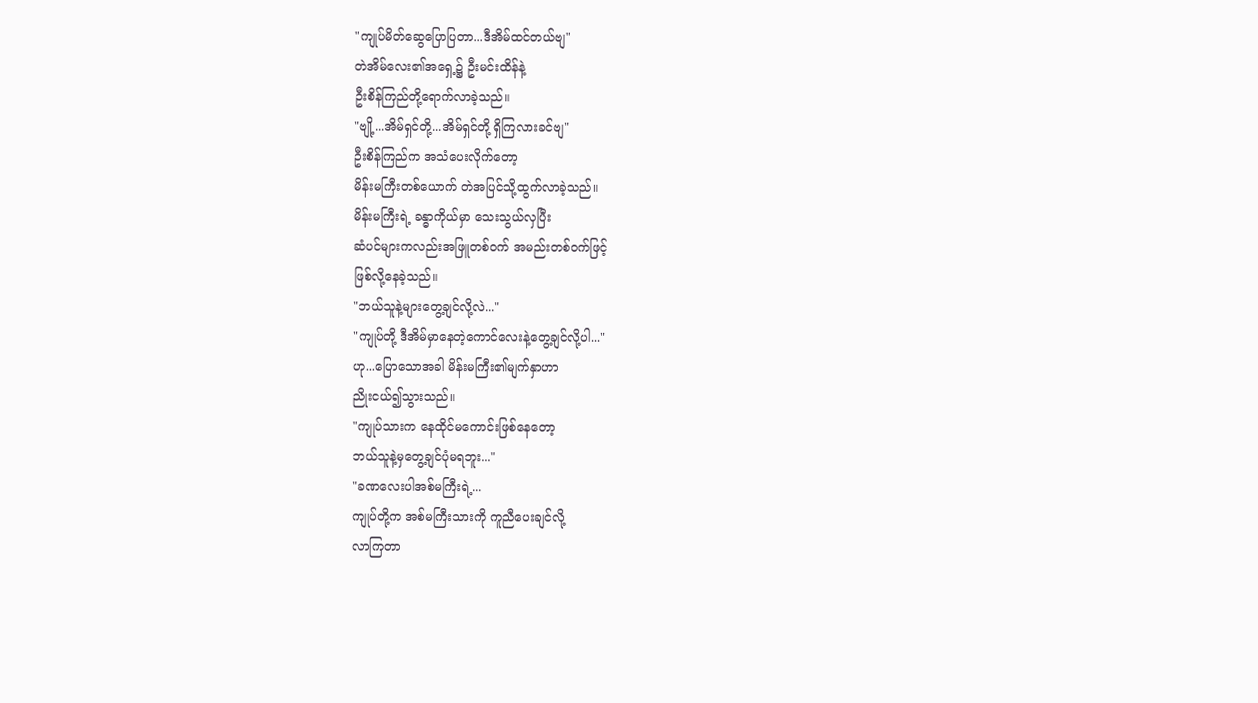"ကျုပ်မိတ်ဆွေပြောပြတာ...ဒီအိမ်ထင်တယ်ဗျ"
တဲအိမ်လေး၏အရှေ့၌ ဦးမင်းထိန်နဲ့
ဦးစိန်ကြည်တို့ရောက်လာခဲ့သည်။
"ဗျို့...အိမ်ရှင်တို့...အိမ်ရှင်တို့ ရှိကြလားခင်ဗျ"
ဦးစိန်ကြည်က အသံပေးလိုက်တော့
မိန်းမကြီးတစ်ယောက် တဲအပြင်သို့ထွက်လာခဲ့သည်။
မိန်းမကြီးရဲ့ ခန္ဓာကိုယ်မှာ သေးသွယ်လှပြီး
ဆံပင်များကလည်းအဖြူတစ်ဝက် အမည်းတစ်ဝက်ဖြင့်
ဖြစ်လို့နေခဲ့သည်။
"ဘယ်သူနဲ့များတွေ့ချင်လို့လဲ..."
"ကျုပ်တို့ ဒီအိမ်မှာနေတဲ့ကောင်လေးနဲ့တွေ့ချင်လို့ပါ..."
ဟု...ပြောသောအခါ မိန်းမကြီး၏မျက်နှာဟာ
ညိုးငယ်၍သွားသည်။
"ကျုပ်သားက နေထိုင်မကောင်းဖြစ်နေတော့
ဘယ်သူနဲ့မှတွေ့ချင်ပုံမရဘူး..."
"ခဏလေးပါအစ်မကြီးရဲ့...
ကျုပ်တို့က အစ်မကြီးသားကို ကူညီပေးချင်လို့
လာကြတာ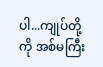ပါ...ကျုပ်တို့ကို အစ်မကြီး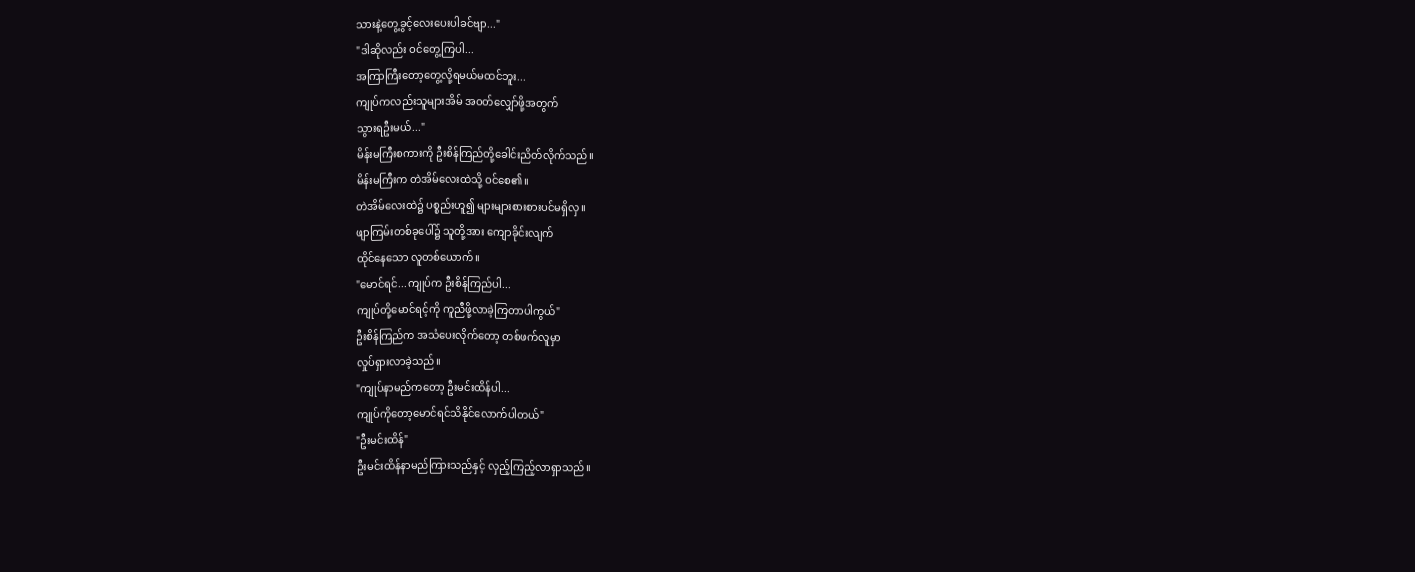သားနဲ့တွေ့ခွင့်လေးပေးပါခင်ဗျာ..."
"ဒါဆိုလည်း ဝင်တွေ့ကြပါ...
အကြာကြီးတော့တွေ့လို့ရမယ်မထင်ဘူး...
ကျုပ်ကလည်းသူများအိမ် အဝတ်လျှော်ဖို့အတွက်
သွားရဦးမယ်..."
မိန်းမကြီးစကားကို ဦးစိန်ကြည်တို့ခေါင်းညိတ်လိုက်သည်။
မိန်းမကြီးက တဲအိမ်လေးထဲသို့ ဝင်စေ၏။
တဲအိမ်လေးထဲ၌ ပစ္စည်းဟူ၍ များများစားစားပင်မရှိလှ။
ဖျာကြမ်းတစ်ခုပေါ်၌ သူတို့အား ကျောခိုင်းလျက်
ထိုင်နေသော လူတစ်ယောက်။
"မောင်ရင်...ကျုပ်က ဦးစိန်ကြည်ပါ...
ကျုပ်တို့မောင်ရင့်ကို ကူညီဖို့လာခဲ့ကြတာပါကွယ်"
ဦးစိန်ကြည်က အသံပေးလိုက်တော့ တစ်ဖက်လူမှာ
လှုပ်ရှားလာခဲ့သည်။
"ကျုပ်နာမည်ကတော့ ဦးမင်းထိန်ပါ...
ကျုပ်ကိုတော့မောင်ရင်သိနိုင်လောက်ပါတယ်"
"ဦးမင်းထိန်"
ဦးမင်းထိန်နာမည်ကြားသည်နှင့် လှည့်ကြည့်လာရှာသည်။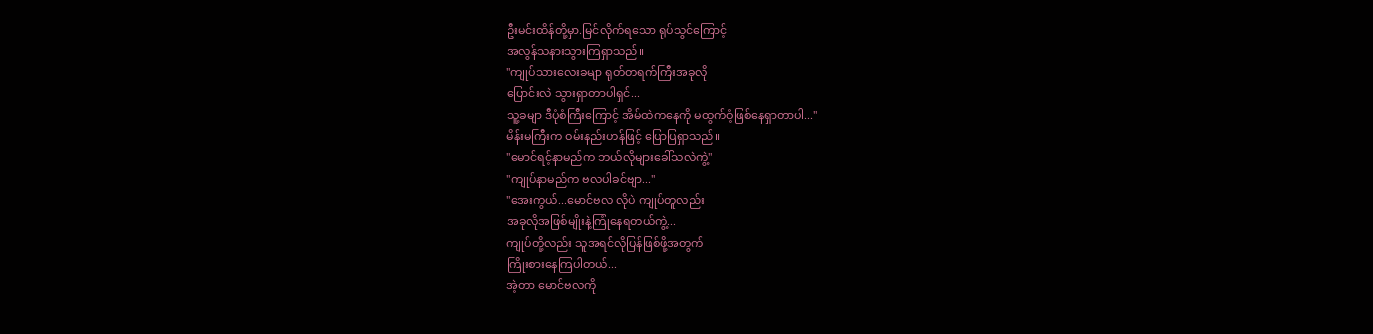ဦးမင်းထိန်တို့မှာ.မြင်လိုက်ရသော ရုပ်သွင်ကြောင့်
အလွန်သနားသွားကြရှာသည်။
"ကျုပ်သားလေးခမျာ ရုတ်တရက်ကြီးအခုလို
ပြောင်းလဲ သွားရှာတာပါရှင်...
သူ့ခမျာ ဒီပုံစံကြီးကြောင့် အိမ်ထဲကနေကို မထွက်ဝံ့ဖြစ်နေရှာတာပါ..."
မိန်းမကြီးက ဝမ်းနည်းဟန်ဖြင့် ပြောပြရှာသည်။
"မောင်ရင့်နာမည်က ဘယ်လိုများခေါ်သလဲကွဲ့"
"ကျုပ်နာမည်က ဗလပါခင်ဗျာ..."
"အေးကွယ်...မောင်ဗလ လိုပဲ ကျုပ်တူလည်း
အခုလိုအဖြစ်မျိုးနဲ့ကြုံနေရတယ်ကွဲ့...
ကျုပ်တို့လည်း သူအရင်လိုပြန်ဖြစ်ဖို့အတွက်
ကြိုးစားနေကြပါတယ်...
အဲ့တာ မောင်ဗလကို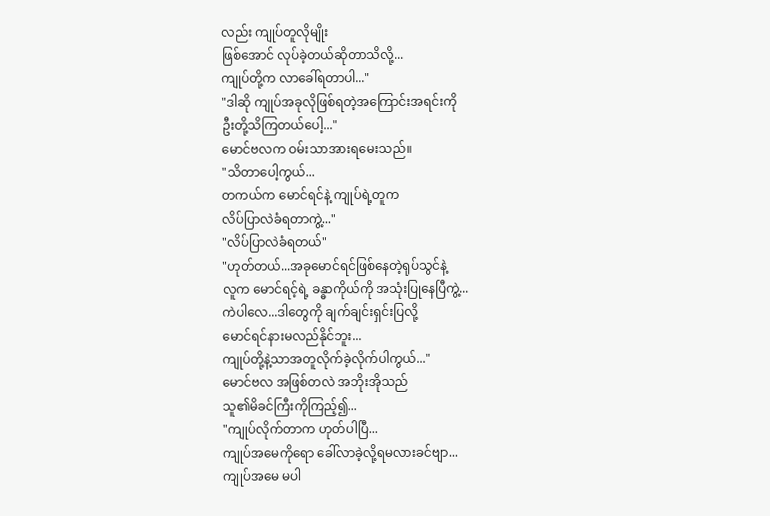လည်း ကျုပ်တူလိုမျိုး
ဖြစ်အောင် လုပ်ခဲ့တယ်ဆိုတာသိလို့...
ကျုပ်တို့က လာခေါ်ရတာပါ..."
"ဒါဆို ကျုပ်အခုလိုဖြစ်ရတဲ့အကြောင်းအရင်းကို
ဦးတို့သိကြတယ်ပေါ့..."
မောင်ဗလက ဝမ်းသာအားရမေးသည်။
"သိတာပေါ့ကွယ်...
တကယ်က မောင်ရင်နဲ့ ကျုပ်ရဲ့တူက
လိပ်ပြာလဲခံရတာကွဲ့..."
"လိပ်ပြာလဲခံရတယ်"
"ဟုတ်တယ်...အခုမောင်ရင်ဖြစ်နေတဲ့ရုပ်သွင်နဲ့
လူက မောင်ရင့်ရဲ့ ခန္ဓာကိုယ်ကို အသုံးပြုနေပြီကွဲ့...
ကဲပါလေ...ဒါတွေကို ချက်ချင်းရှင်းပြလို့
မောင်ရင်နားမလည်နိုင်ဘူး...
ကျုပ်တို့နဲ့သာအတူလိုက်ခဲ့လိုက်ပါကွယ်..."
မောင်ဗလ အဖြစ်တလဲ အဘိုးအိုသည်
သူ၏မိခင်ကြီးကိုကြည့်၍...
"ကျုပ်လိုက်တာက ဟုတ်ပါပြီ...
ကျုပ်အမေကိုရော ခေါ်လာခဲ့လို့ရမလားခင်ဗျာ...
ကျုပ်အမေ မပါ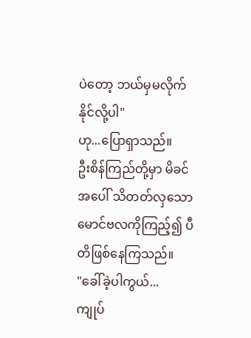ပဲတော့ ဘယ်မှမလိုက်နိုင်လို့ပါ"
ဟု...ပြောရှာသည်။
ဦးစိန်ကြည်တို့မှာ မိခင်အပေါ် သိတတ်လှသော
မောင်ဗလကိုကြည့်၍ ပီတိဖြစ်နေကြသည်။
"ခေါ်ခဲ့ပါကွယ်...
ကျုပ်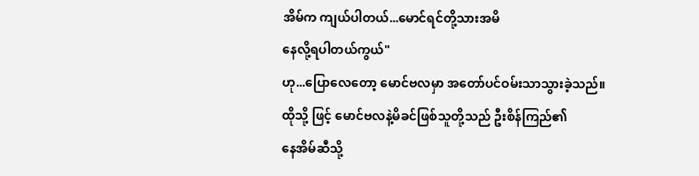အိမ်က ကျယ်ပါတယ်...မောင်ရင်တို့သားအမိ
နေလို့ရပါတယ်ကွယ်"
ဟု...ပြောလေတော့ မောင်ဗလမှာ အတော်ပင်ဝမ်းသာသွားခဲ့သည်။
ထိုသို့ ဖြင့် မောင်ဗလနဲ့မိခင်ဖြစ်သူတို့သည် ဦးစိန်ကြည်၏
နေအိမ်ဆီသို့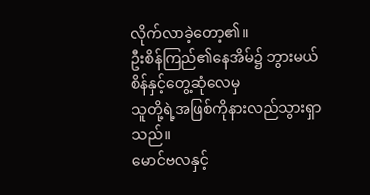လိုက်လာခဲ့တော့၏။
ဦးစိန်ကြည်၏နေအိမ်၌ ဘွားမယ်စိန်နှင့်တွေ့ဆုံလေမှ
သူတို့ရဲ့အဖြစ်ကိုနားလည်သွားရှာသည်။
မောင်ဗလနှင့်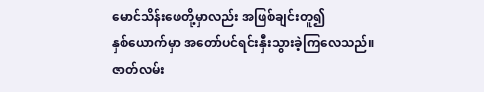မောင်သိန်းဖေတို့မှာလည်း အဖြစ်ချင်းတူ၍
နှစ်ယောက်မှာ အတော်ပင်ရင်းနှီးသွားခဲ့ကြလေသည်။
ဇာတ်လမ်း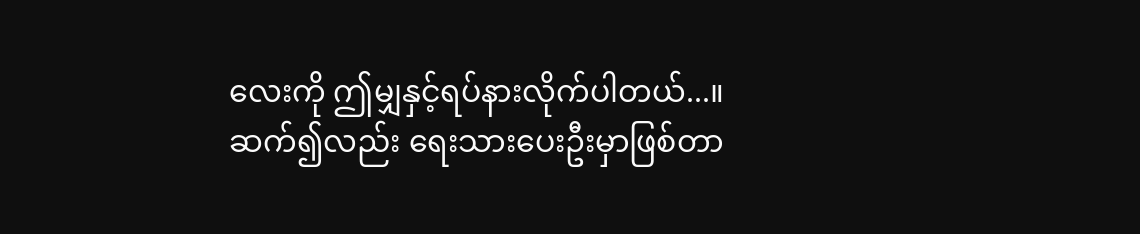လေးကို ဤမျှနှင့်ရပ်နားလိုက်ပါတယ်...။
ဆက်၍လည်း ရေးသားပေးဦးမှာဖြစ်တာ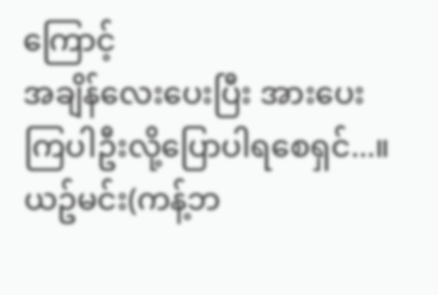ကြောင့်
အချိန်လေးပေးပြီး အားပေးကြပါဦးလို့ပြောပါရစေရှင်...။
ယဥ်မင်း(ကန့်ဘ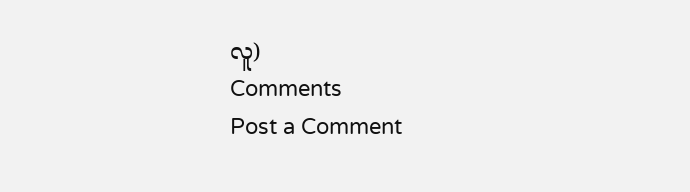လူ)
Comments
Post a Comment